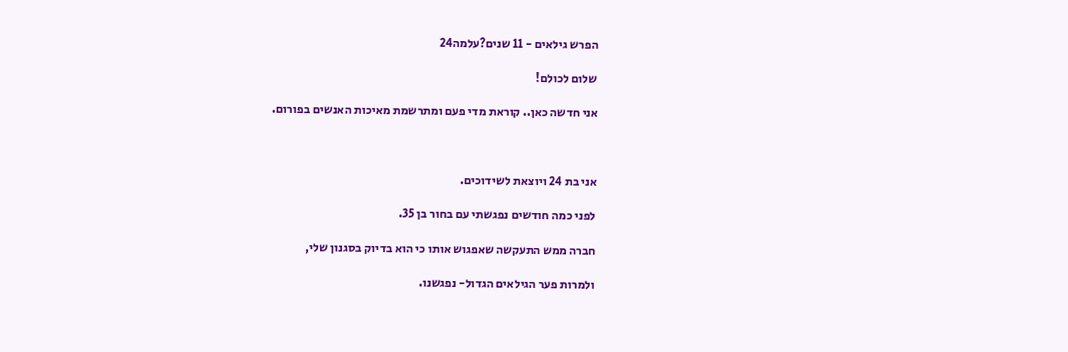הפרש גילאים - 11 שנים?עלמה24

שלום לכולם!

אני חדשה כאן.. קוראת מדי פעם ומתרשמת מאיכות האנשים בפורום.



אני בת 24 ויוצאת לשידוכים.

לפני כמה חודשים נפגשתי עם בחור בן 35.

חברה ממש התעקשה שאפגוש אותו כי הוא בדיוק בסגנון שלי,

ולמרות פער הגילאים הגדול- נפגשנו.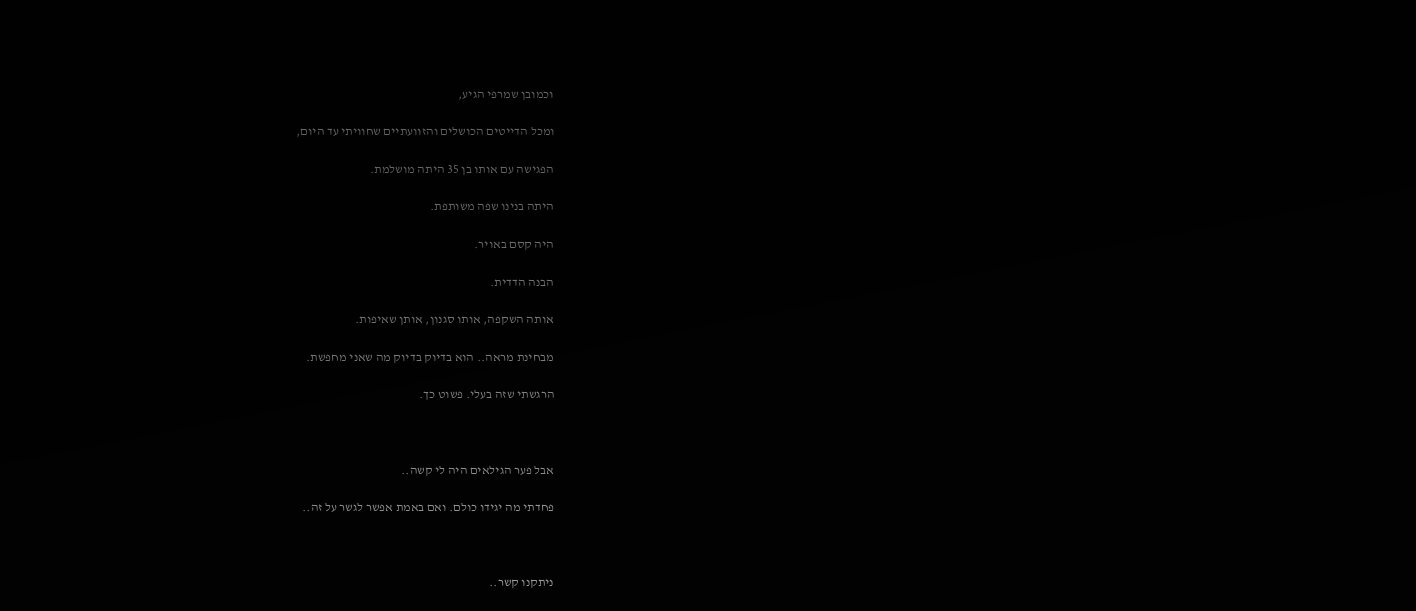וכמובן שמרפי הגיע,

ומכל הדייטים הכושלים והזוועתיים שחוויתי עד היום,

הפגישה עם אותו בן 35 היתה מושלמת.

היתה בנינו שפה משותפת.

היה קסם באויר.

הבנה הדדית.

אותה השקפה, אותו סגנון, אותן שאיפות.

מבחינת מראה.. הוא בדיוק בדיוק מה שאני מחפשת.

הרגשתי שזה בעלי. פשוט כך.



אבל פער הגילאים היה לי קשה..

פחדתי מה יגידו כולם. ואם באמת אפשר לגשר על זה..



ניתקנו קשר..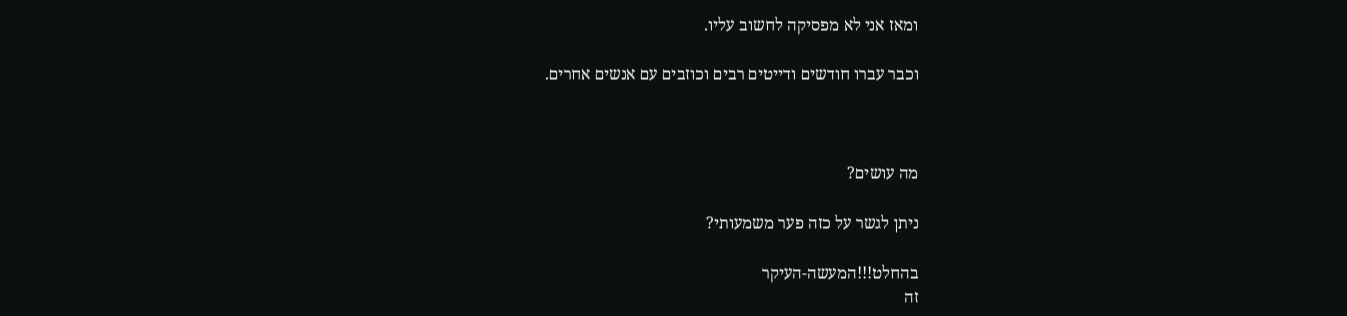ומאז אני לא מפסיקה לחשוב עליו.

וכבר עברו חודשים ודייטים רבים וכוזבים עם אנשים אחרים.



מה עושים?

ניתן לגשר על כזה פער משמעותי?

בהחלט!!!המעשה-העיקר
זה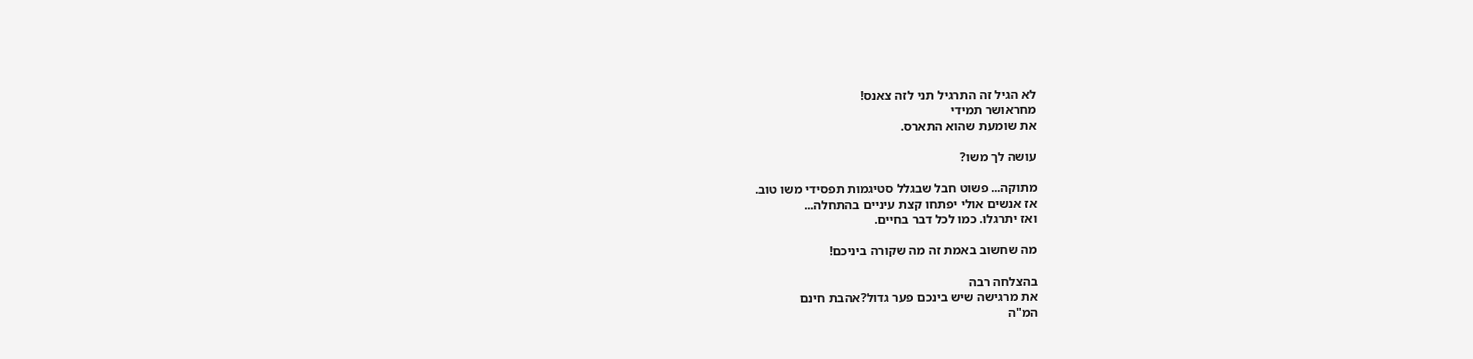לא הגיל זה התרגיל תני לזה צאנס!
מחראושר תמידי
את שומעת שהוא התארס.

עושה לך משו?

מתוקה... פשוט חבל שבגלל סטיגמות תפסידי משו טוב.
אז אנשים אולי יפתחו קצת עיניים בהתחלה...
ואז יתרגלו. כמו לכל דבר בחיים.

מה שחשוב באמת זה מה שקורה ביניכם!

בהצלחה רבה
את מרגישה שיש בינכם פער גדול?אהבת חינם
המ"ה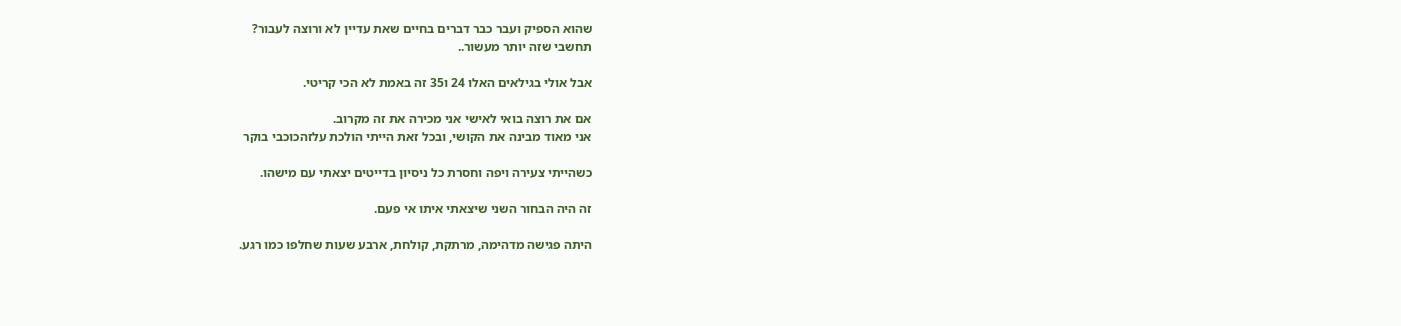שהוא הספיק ועבר כבר דברים בחיים שאת עדיין לא ורוצה לעבור?
תחשבי שזה יותר מעשור..

אבל אולי בגילאים האלו 24 ו35 זה באמת לא הכי קריטי.

אם את רוצה בואי לאישי אני מכירה את זה מקרוב.
אני מאוד מבינה את הקושי, ובכל זאת הייתי הולכת עלזהכוכבי בוקר

כשהייתי צעירה ויפה וחסרת כל ניסיון בדייטים יצאתי עם מישהו.

זה היה הבחור השני שיצאתי איתו אי פעם.

היתה פגישה מדהימה, מרתקת, קולחת, ארבע שעות שחלפו כמו רגע.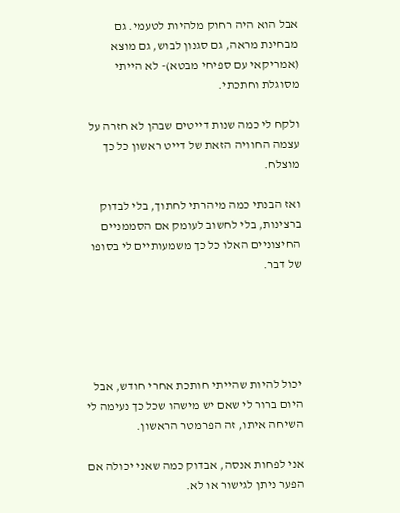אבל הוא היה רחוק מלהיות לטעמי. גם מבחינת מראה, גם סגנון לבוש, גם מוצא (אמריקאי עם ספיחי מבטא)- לא הייתי מסוגלת וחתכתי.

ולקח לי כמה שנות דייטים שבהן לא חזרה על עצמה החוויה הזאת של דייט ראשון כל כך מוצלח.

ואז הבנתי כמה מיהרתי לחתוך, בלי לבדוק ברצינות, בלי לחשוב לעומק אם הסממניים החיצוניים האלו כל כך משמעותיים לי בסופו של דבר.





יכול להיות שהייתי חותכת אחרי חודש, אבל היום ברור לי שאם יש מישהו שכל כך נעימה לי השיחה איתו, זה הפרמטר הראשון.

אני לפחות אנסה, אבדוק כמה שאני יכולה אם הפער ניתן לגישור או לא.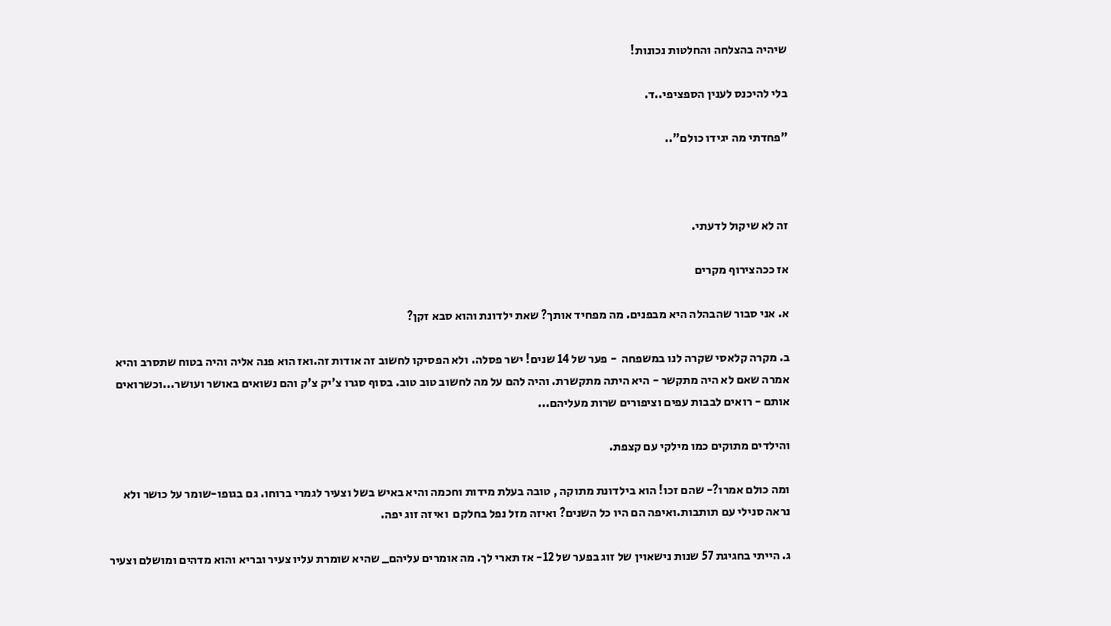שיהיה בהצלחה והחלטות נכונות!

בלי להיכנס לענין הספציפי..ד.

"פחדתי מה יגידו כולם"..



זה לא שיקול לדעתי.

אז ככהצירוף מקרים

א. אני סבור שהבהלה היא מבפנים. מה מפחיד אותך? שאת ילדונת והוא סבא זקן?

ב. מקרה קלאסי שקרה לנו במשפחה  - פער של 14 שנים! ישר פסלה. ולא הפסיקו לחשוב זה אודות זה.ואז הוא פנה אליה והיה בטוח שתסרב והיא אמרה שאם לא היה מתקשר - היא היתה מתקשרת. והיה להם על מה לחשוב טוב טוב. בסוף סגרו צ'יק צ'ק והם נשואים באושר ועושר...וכשרואים אותם - רואים לבבות עפים וציפורים שרות מעליהם...

והילדים מתוקים כמו מילקי עם קצפת.

ומה כולם אמרו?- שהם זכו! הוא בילדונת מתוקה , טובה בעלת מידות וחכמה והיא באיש בשל וצעיר לגמרי ברוחו. גם בגופו-שומר על כושר ולא נראה סנילי עם תותבות.ואיפה הם היו כל השנים? ואיזה מזל נפל בחלקם  ואיזה זוג יפה.

ג. הייתי בחגיגת 57 שנות נישאוין של זוג בפער של 12- אז תארי לך. מה אומרים עליהם_ שהיא שומרת עליו צעיר ובריא והוא מדהים ומושלם וצעיר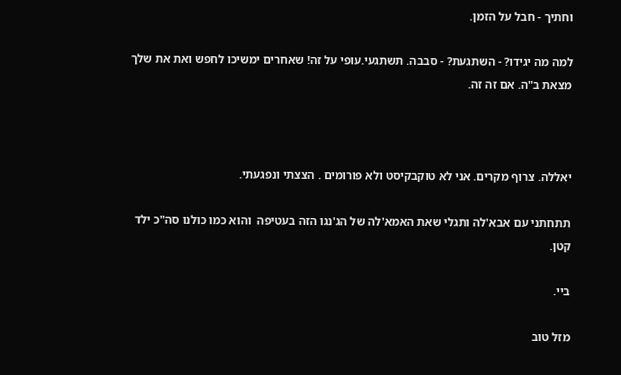וחתיך - חבל על הזמן.

למה מה יגידו? - השתגעת? - סבבה. תשתגעי.עופי על זה! שאחרים ימשיכו לחפש ואת את שלך מצאת ב"ה. אם זה זה.



יאללה. צרוף מקרים. אני לא טוקבקיסט ולא פורומים . הצצתי ונפגעתי.

תתחתני עם אבא'לה ותגלי שאת האמא'לה של הג'נגו הזה בעטיפה  והוא כמו כולנו סה"כ ילד קטן.

ביי.

מזל טוב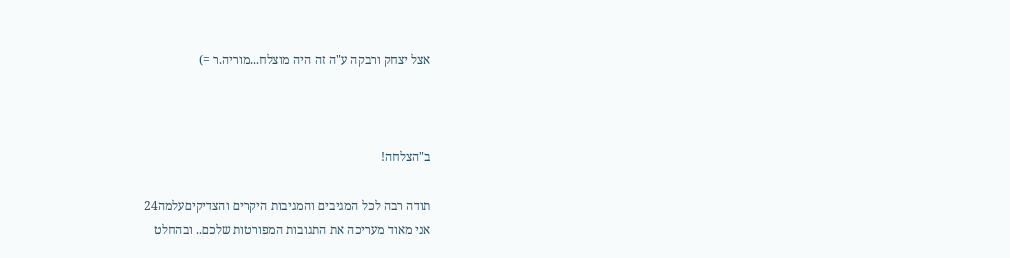אצל יצחק ורבקה ע"ה זה היה מוצלח...מוריה.ר =)



ב"הצלחה!

תודה רבה לכל המגיבים והמגיבות היקרים והצדיקיםעלמה24
אני מאוד מעריכה את התגובות המפורטות שלכם.. ובהחלט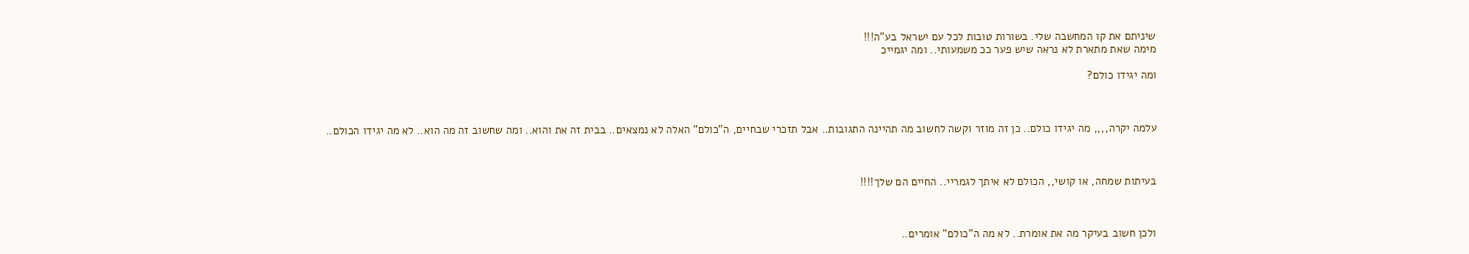שיניתם את קו המחשבה שלי. בשורות טובות לכל עם ישראל בע"ה!!!
מימה שאת מתארת לא נראה שיש פער ככ משמעותי.. ומה יגמייכ

ומה יגידו כולם?



עלמה יקרה,,,, מה יגידו כולם.. כן זה מוזר וקשה לחשוב מה תהיינה התגובות.. אבל תזכרי שבחיים, ה"כולם" האלה לא נמצאים.. בבית זה את והוא.. ומה שחשוב זה מה הוא.. לא מה יגידו הכולם..



בעיתות שמחה, או קושי,, הכולם לא איתך לגמריי.. החיים הם שלך!!!!



ולכן חשוב בעיקר מה את אומרת.. לא מה ה"כולם" אומרים..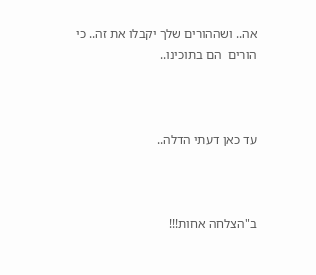אה.. ושההורים שלך יקבלו את זה.. כי הורים  הם בתוכינו..



עד כאן דעתי הדלה..



ב"הצלחה אחות!!!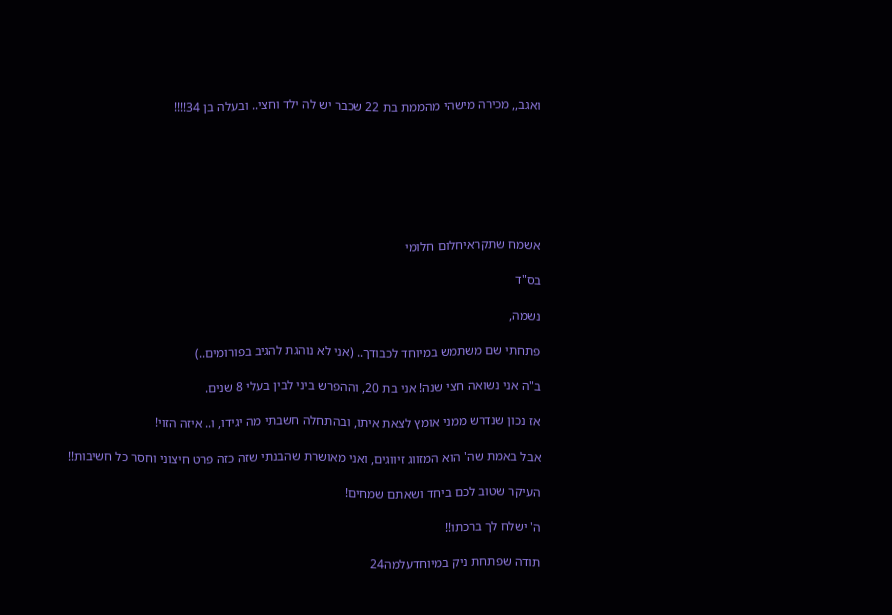ואגב,, מכירה מישהי מהממת בת 22 שכבר יש לה ילד וחצי.. ובעלה בן 34!!!!







אשמח שתקראיחלום חלומי

בס"ד

נשמה,

פתחתי שם משתמש במיוחד לכבודך.. (אני לא נוהגת להגיב בפורומים..)

ב"ה אני נשואה חצי שנה! אני בת 20, וההפרש ביני לבין בעלי 8 שנים.

אז נכון שנדרש ממני אומץ לצאת איתו, ובהתחלה חשבתי מה יגידו, ו.. איזה הזוי!

אבל באמת שה' הוא המזווג זיווגים, ואני מאושרת שהבנתי שזה כזה פרט חיצוני וחסר כל חשיבות!!

העיקר שטוב לכם ביחד ושאתם שמחים!

ה' ישלח לך ברכתו!!

תודה שפתחת ניק במיוחדעלמה24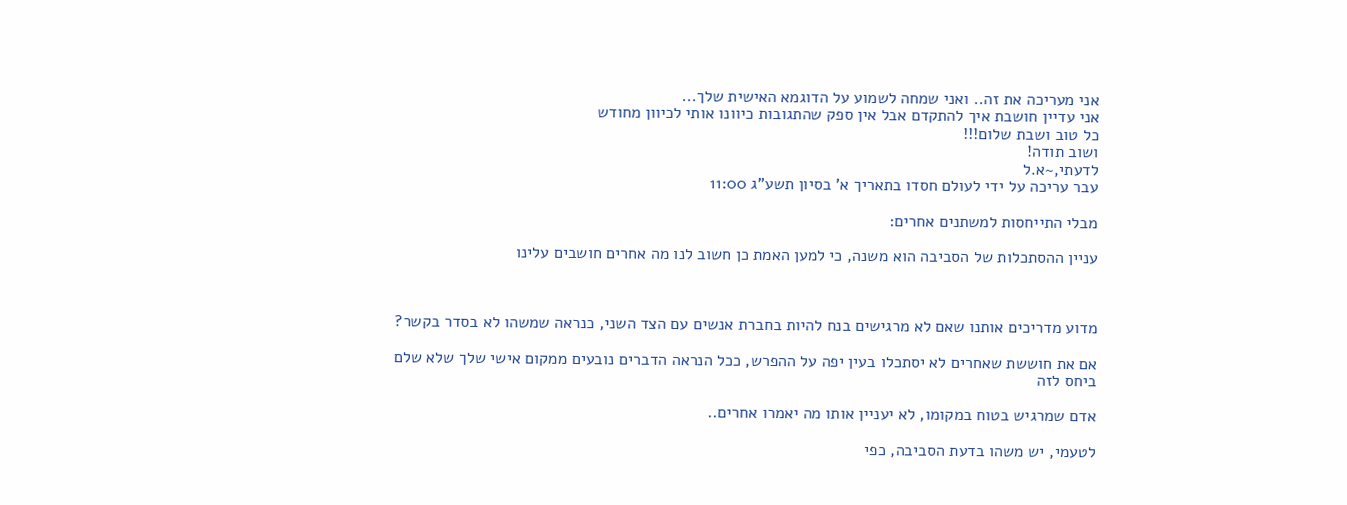אני מעריכה את זה.. ואני שמחה לשמוע על הדוגמא האישית שלך...
אני עדיין חושבת איך להתקדם אבל אין ספק שהתגובות כיוונו אותי לכיוון מחודש
כל טוב ושבת שלום!!!
ושוב תודה!
לדעתי,~א.ל
עבר עריכה על ידי לעולם חסדו בתאריך א' בסיון תשע"ג 11:00

מבלי התייחסות למשתנים אחרים:

עניין ההסתכלות של הסביבה הוא משנה, כי למען האמת כן חשוב לנו מה אחרים חושבים עלינו



מדוע מדריכים אותנו שאם לא מרגישים בנח להיות בחברת אנשים עם הצד השני, כנראה שמשהו לא בסדר בקשר?

אם את חוששת שאחרים לא יסתכלו בעין יפה על ההפרש, ככל הנראה הדברים נובעים ממקום אישי שלך שלא שלם ביחס לזה

אדם שמרגיש בטוח במקומו, לא יעניין אותו מה יאמרו אחרים..

לטעמי, יש משהו בדעת הסביבה, כפי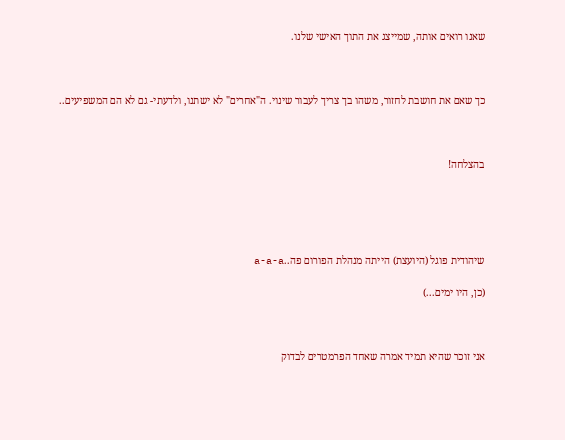שאנו רואים אותה, שמייצג את התוך האישי שלנו.



כך שאם את חושבת לחזור, משהו בך צריך לעבור שינוי. ה"אחרים" לא ישתנו, ולדעתי- גם לא הם המשפיעים..



בהצלחה!





שיהודית פוגל (היועצת) הייתה מנהלת הפורום פה..a-a-a

(כן, היו ימים...)



אני זוכר שהיא תמיד אמרה שאחד הפרמטרים לבדוק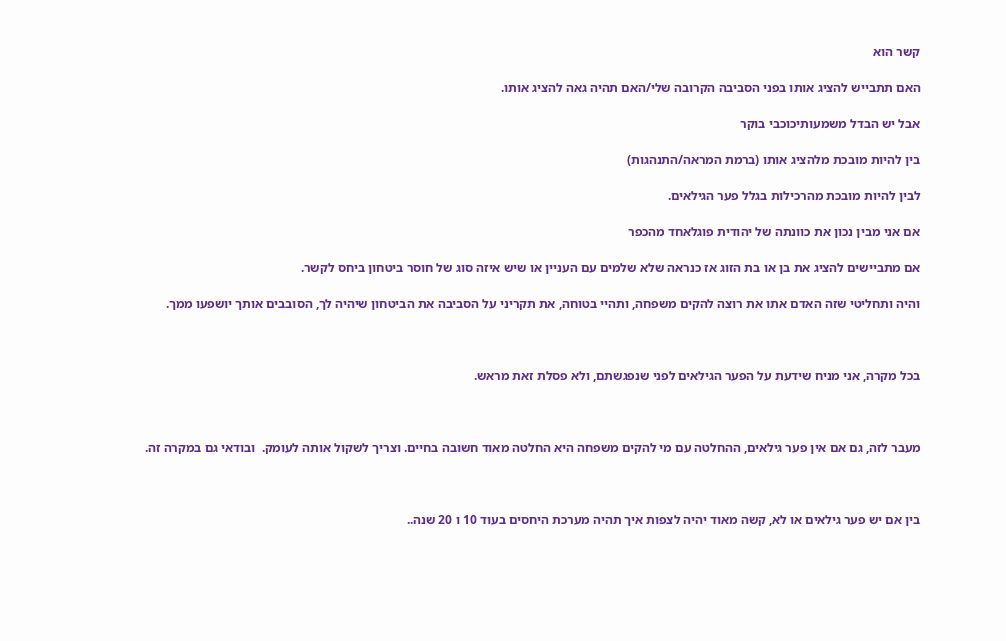קשר הוא

האם תתבייש להציג אותו בפני הסביבה הקרובה שלי/האם תהיה גאה להציג אותו.

אבל יש הבדל משמעותיכוכבי בוקר

בין להיות מובכת מלהציג אותו (ברמת המראה/התנהגות)

לבין להיות מובכת מהרכילות בגלל פער הגילאים.

אם אני מבין נכון את כוונתה של יהודית פוגלאחד מהכפר

אם מתביישים להציג את בן או בת הזוג אז כנראה שלא שלמים עם העניין או שיש איזה סוג של חוסר ביטחון ביחס לקשר.

והיה ותחליטי שזה האדם אתו את רוצה להקים משפחה, ותהיי בטוחה, את תקריני על הסביבה את הביטחון שיהיה לך, הסובבים אותך יושפעו ממך.



בכל מקרה, אני מניח שידעת על הפער הגילאים לפני שנפגשתם, ולא פסלת זאת מראש.



מעבר לזה, גם אם אין פער גילאים, ההחלטה עם מי להקים משפחה היא החלטה מאוד חשובה בחיים. וצריך לשקול אותה לעומק.  ובודאי גם במקרה זה.



בין אם יש פער גילאים או לא, קשה מאוד יהיה לצפות איך תהיה מערכת היחסים בעוד 10 ו 20 שנה..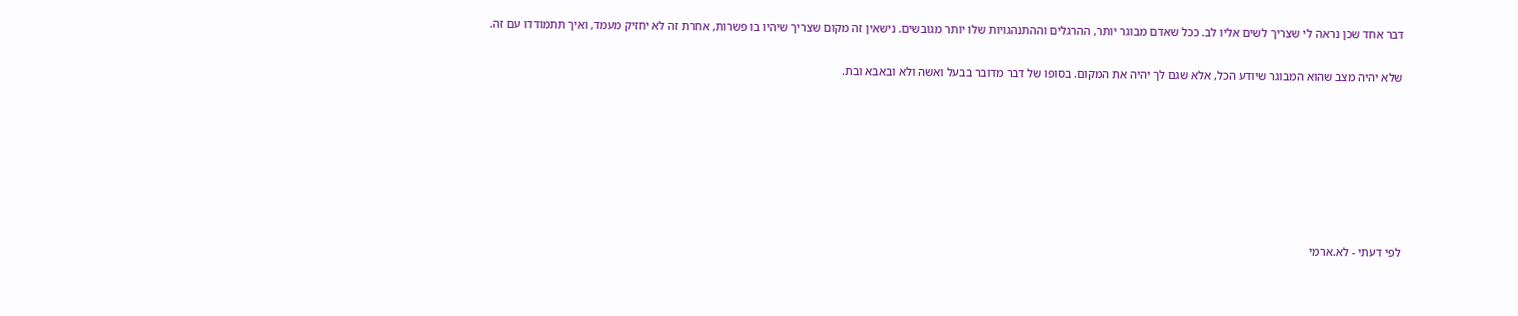דבר אחד שכן נראה לי שצריך לשים אליו לב. ככל שאדם מבוגר יותר, ההרגלים וההתנהגויות שלו יותר מגובשים. נישאין זה מקום שצריך שיהיו בו פשרות, אחרת זה לא יחזיק מעמד, ואיך תתמודדו עם זה.

שלא יהיה מצב שהוא המבוגר שיודע הכל, אלא שגם לך יהיה את המקום. בסופו של דבר מדובר בבעל ואשה ולא ובאבא ובת.







לפי דעתי - לא.ארמי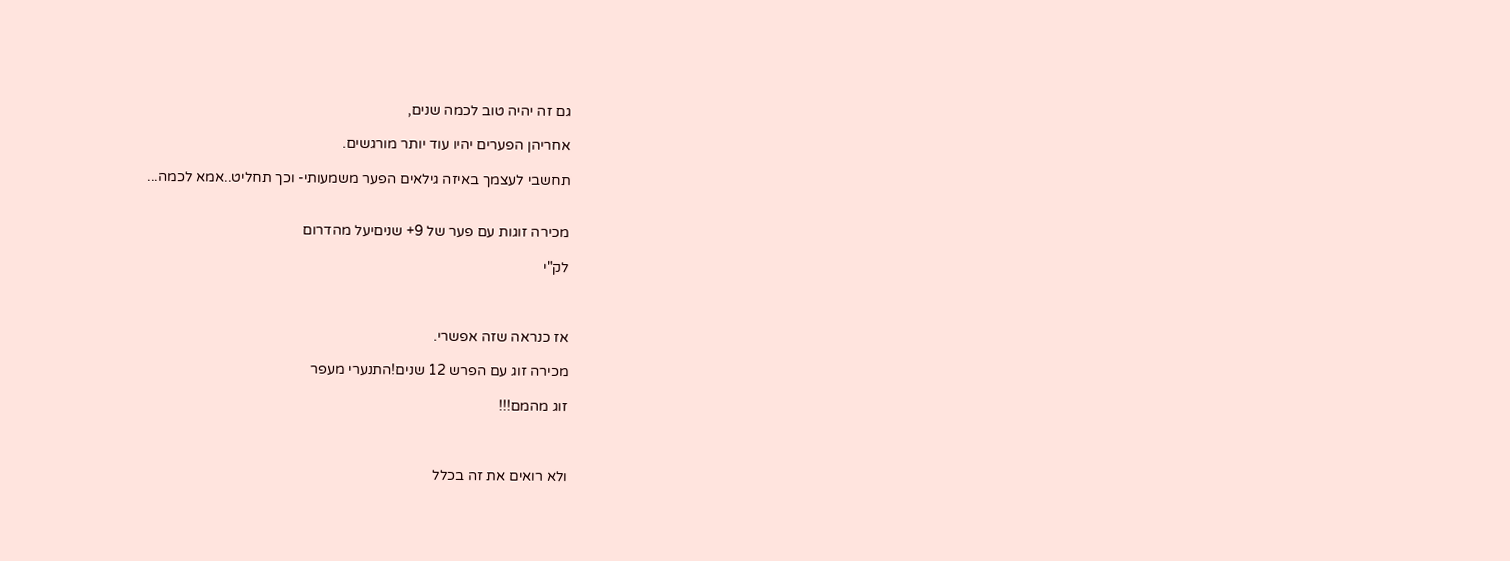גם זה יהיה טוב לכמה שנים,

אחריהן הפערים יהיו עוד יותר מורגשים.

תחשבי לעצמך באיזה גילאים הפער משמעותי- וכך תחליט..אמא לכמה...


מכירה זוגות עם פער של 9+ שניםיעל מהדרום

לק"י



אז כנראה שזה אפשרי.

מכירה זוג עם הפרש 12 שנים!התנערי מעפר

זוג מהמם!!!



ולא רואים את זה בכלל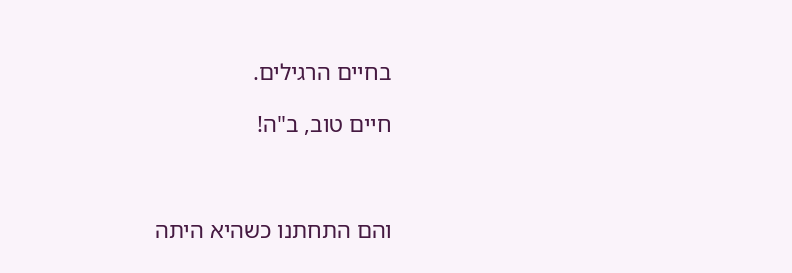בחיים הרגילים.

חיים טוב, ב"ה!



והם התחתנו כשהיא היתה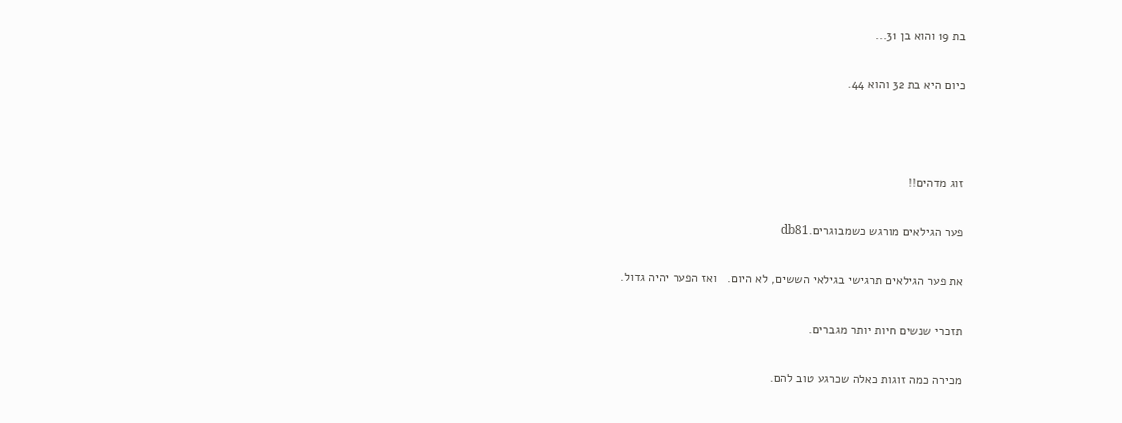בת 19 והוא בן 31...

כיום היא בת 32 והוא 44.



זוג מדהים!!

פער הגילאים מורגש כשמבוגרים.db81

את פער הגילאים תרגישי בגילאי הששים, לא היום.   ואז הפער יהיה גדול.

תזכרי שנשים חיות יותר מגברים.

מכירה כמה זוגות כאלה שכרגע טוב להם.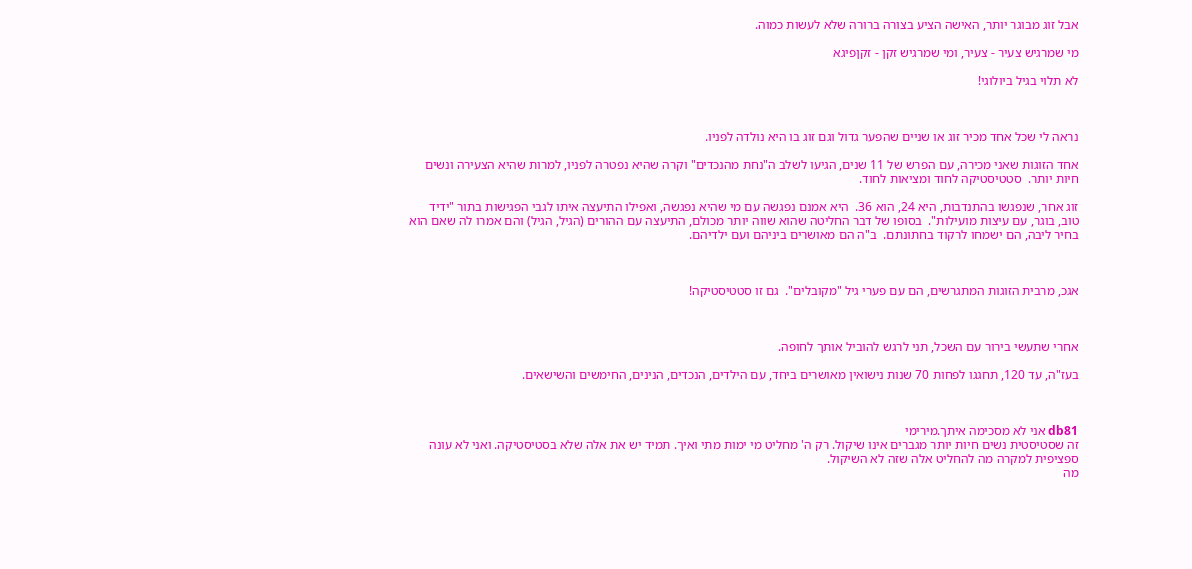אבל זוג מבוגר יותר, האישה הציע בצורה ברורה שלא לעשות כמוה.

מי שמרגיש צעיר - צעיר, ומי שמרגיש זקן - זקןפיגא

לא תלוי בגיל ביולוגי!



נראה לי שכל אחד מכיר זוג או שניים שהפער גדול וגם זוג בו היא נולדה לפניו.

אחד הזוגות שאני מכירה, עם הפרש של 11 שנים, הגיעו לשלב ה"נחת מהנכדים" וקרה שהיא נפטרה לפניו, למרות שהיא הצעירה ונשים חיות יותר.  סטטיסטיקה לחוד ומציאות לחוד.

זוג אחר, שנפגשו בהתנדבות, היא 24, הוא 36.  היא אמנם נפגשה עם מי שהיא נפגשה, ואפילו התיעצה איתו לגבי הפגישות בתור "ידיד טוב, בוגר, עם עיצות מועילות".  בסופו של דבר החליטה שהוא שווה יותר מכולם, התיעצה עם ההורים (הגיל, הגיל) והם אמרו לה שאם הוא בחיר ליבה, הם ישמחו לרקוד בחתונתם.  ב"ה הם מאושרים ביניהם ועם ילדיהם.



אגכ, מרבית הזוגות המתגרשים, הם עם פערי גיל "מקובלים".  גם זו סטטיסטיקה!



אחרי שתעשי בירור עם השכל, תני לרגש להוביל אותך לחופה.

בעז"ה, עד 120, תחגגו לפחות 70 שנות נישואין מאושרים ביחד, עם הילדים, הנכדים, הנינים, החימשים והשישאים.



db81 אני לא מסכימה איתך.מירימי
זה שסטיסטית נשים חיות יותר מגברים אינו שיקול. רק ה' מחליט מי ימות מתי ואיך. תמיד יש את אלה שלא בסטיסטיקה. ואני לא עונה ספציפית למקרה מה להחליט אלה שזה לא השיקול.
מה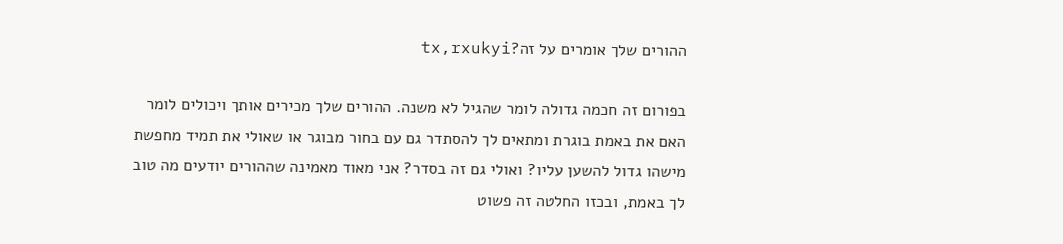ההורים שלך אומרים על זה?tx,rxukyi

בפורום זה חכמה גדולה לומר שהגיל לא משנה. ההורים שלך מכירים אותך ויכולים לומר האם את באמת בוגרת ומתאים לך להסתדר גם עם בחור מבוגר או שאולי את תמיד מחפשת מישהו גדול להשען עליו? ואולי גם זה בסדר? אני מאוד מאמינה שההורים יודעים מה טוב לך באמת, ובכזו החלטה זה פשוט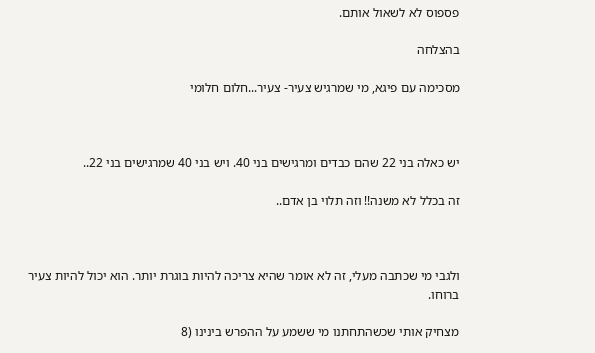פספוס לא לשאול אותם.

בהצלחה

מסכימה עם פיגא, מי שמרגיש צעיר- צעיר...חלום חלומי



יש כאלה בני 22 שהם כבדים ומרגישים בני 40. ויש בני 40 שמרגישים בני 22..

זה בכלל לא משנה!! וזה תלוי בן אדם..



ולגבי מי שכתבה מעלי, זה לא אומר שהיא צריכה להיות בוגרת יותר. הוא יכול להיות צעיר ברוחו.

מצחיק אותי שכשהתחתנו מי ששמע על ההפרש בינינו (8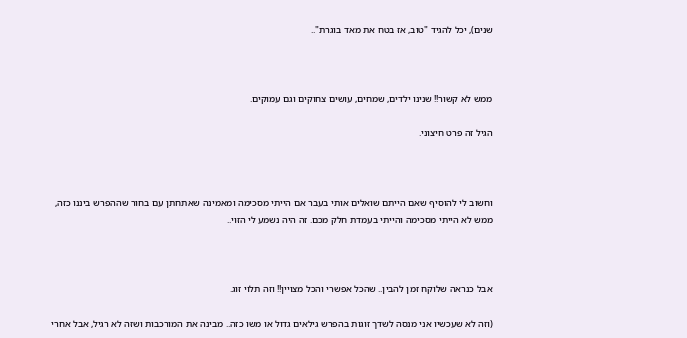שנים), יכל להגיד "טוב, אז בטח את מאד בוגרת"..



ממש לא קשור!! שנינו ילדים, שמחים, עושים צחוקים וגם עמוקים.

הגיל זה פרט חיצוני.



וחשוב לי להוסיף שאם הייתם שואלים אותי בעבר אם הייתי מסכימה ומאמינה שאתחתן עם בחור שההפרש ביננו כזה, ממש לא הייתי מסכימה והייתי בעמדת חלק מכם. זה היה נשמע לי הזוי..



אבל כנראה שלוקח זמן להבין.. שהכל אפשרי והכל מצויין!! וזה תלוי זוג.

(וזה לא שעכשיו אני מנסה לשדך זוגות בהפרש גילאים גדול או משו כזה.. מבינה את המורכבות ושזה לא רגיל, אבל אחרי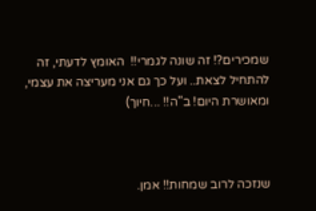שמכירים?! זה שונה לגמרי!!  האומץ לדעתי, זה להתחיל לצאת.. ועל כך גם אני מעריצה את עצמי, ומאושרת היום! ב"ה!! ...חיוך)



שנזכה לרוב שמחות!! אמן.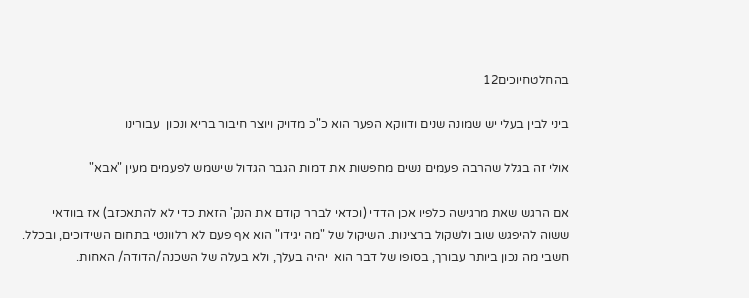בהחלטחיוכים12

ביני לבין בעלי יש שמונה שנים ודווקא הפער הוא כ"כ מדויק ויוצר חיבור בריא ונכון  עבורינו

אולי זה בגלל שהרבה פעמים נשים מחפשות את דמות הגבר הגדול שישמש לפעמים מעין "אבא"

אם הרגש שאת מרגישה כלפיו אכן הדדי (וכדאי לברר קודם את הנק' הזאת כדי לא להתאכזב) אז בוודאי ששוה להיפגש שוב ולשקול ברצינות. השיקול של "מה יגידו" הוא אף פעם לא רלוונטי בתחום השידוכים, ובכלל. חשבי מה נכון ביותר עבורך, בסופו של דבר הוא  יהיה בעלך, ולא בעלה של השכנה/הדודה/ האחות.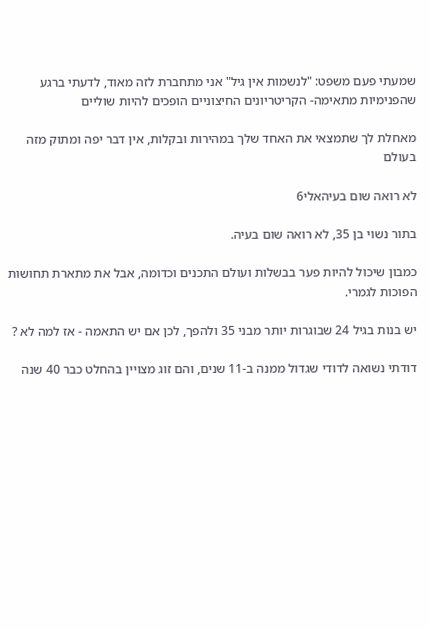שמעתי פעם משפט: "לנשמות אין גיל" אני מתחברת לזה מאוד, לדעתי ברגע שהפנימיות מתאימה- הקריטריונים החיצוניים הופכים להיות שוליים

מאחלת לך שתמצאי את האחד שלך במהירות ובקלות, אין דבר יפה ומתוק מזה בעולם

לא רואה שום בעיהאלי6

בתור נשוי בן 35, לא רואה שום בעיה.

כמבון שיכול להיות פער בבשלות ועולם התכנים וכדומה, אבל את מתארת תחושות הפוכות לגמרי.

יש בנות בגיל 24 שבוגרות יותר מבני 35 ולהפך, לכן אם יש התאמה - אז למה לא ?

דודתי נשואה לדודי שגדול ממנה ב-11 שנים, והם זוג מצויין בהחלט כבר 40 שנה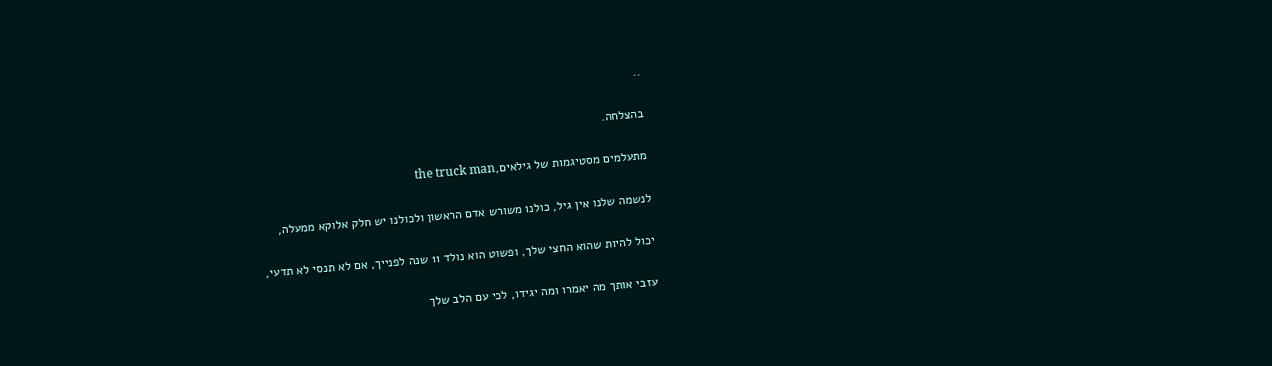..

בהצלחה.

מתעלמים מסטיגמות של גילאים,the truck man

לנשמה שלנו אין גיל, כולנו משורש אדם הראשון ולכולנו יש חלק אלוקא ממעלה,

יכול להיות שהוא החצי שלך, ופשוט הוא נולד 11 שנה לפנייך, אם לא תנסי לא תדעי,

עזבי אותך מה יאמרו ומה יגידו, לכי עם הלב שלך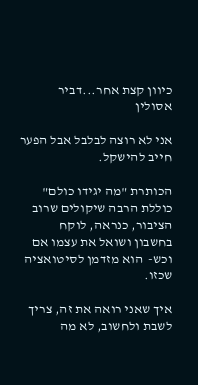כיוון קצת אחר...דביר אסולין

אני לא רוצה לבלבל אבל הפער חייב להישקל.

הכותרת "מה יגידו כולם" כוללת הרבה שיקולים שרוב הציבור, כנראה, לוקח בחשבון ושואל את עצמו אם וכש-  הוא מזדמן לסיטואציה שכזו.

איך שאני רואה את זה, צריך לשבת ולחשוב, לא מה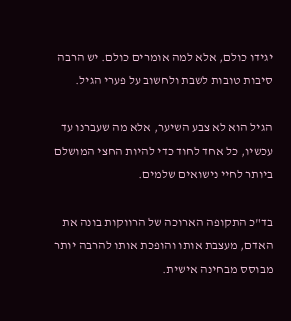יגידו כולם, אלא למה אומרים כולם. יש הרבה סיבות טובות לשבת ולחשוב על פערי הגיל.

הגיל הוא לא צבע השיער, אלא מה שעברנו עד עכשיו, כל אחד לחוד כדי להיות החצי המושלם ביותר לחיי נישואים שלמים.

בד"כ התקופה הארוכה של הרווקות בונה את האדם, מעצבת אותו והופכת אותו להרבה יותר מבוסס מבחינה אישית.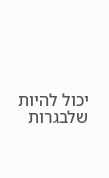יכול להיות שלבגרות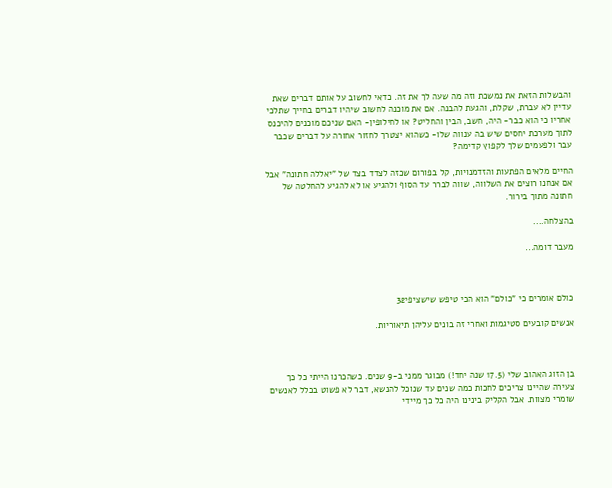והבשלות הזאת את נמשכת וזה מה שעה לך את זה. כדאי לחשוב על אותם דברים שאת עדיין לא עברת, שקלת, והגעת להבנה. אם את מוכנה לחשוב שיהיו דברים בחייך שתלכי אחריו כי הוא כבר- היה, חשב, הבין והחליט? או לחילופין- האם שניכם מוכנים להיכנס לתוך מערכת יחסים שיש בה ענווה שלו- כשהוא יצטרך לחזור אחורה על דברים שכבר עבר ולפעמים שלך לקפוץ קדימה?

החיים מלאים הפתעות והזדמנויות, קל בפורום שכזה לצדד בצד של "יאללה חתונה" אבל אם אנחנו רוצים את השלווה, שווה לברר עד הסוף ולהגיע או לא להגיע להחלטה של חתונה מתוך בירור.

בהצלחה....

מעבר דומה...



כולם אומרים כי "כולם" הוא הכי טיפש שישציפי32

אנשים קובעים סטיגמות ואחרי זה בונים עליהן תיאוריות.



בן הזוג האהוב שלי (17.5 שנה יחד!) מבוגר ממני ב-9 שנים. כשהכרנו הייתי כל כך צעירה שהיינו צריכים לחכות כמה שנים עד שנוכל להנשא, דבר לא פשוט בכלל לאנשים שומרי מצוות. אבל הקליק בינינו היה כל כך מיידי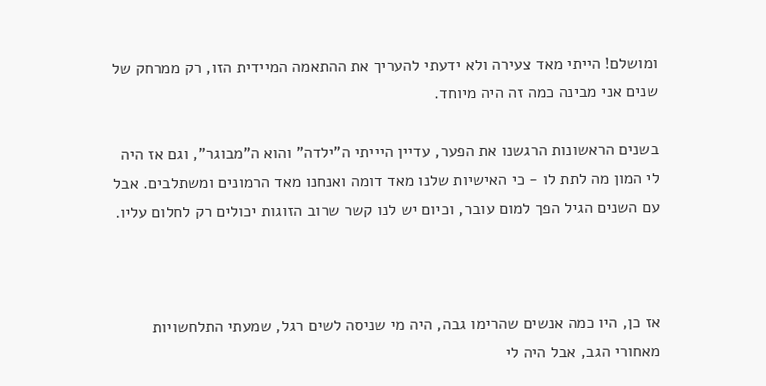ומושלם! הייתי מאד צעירה ולא ידעתי להעריך את ההתאמה המיידית הזו, רק ממרחק של שנים אני מבינה כמה זה היה מיוחד.

בשנים הראשונות הרגשנו את הפער, עדיין היייתי ה"ילדה" והוא ה"מבוגר", וגם אז היה לי המון מה לתת לו - כי האישיות שלנו מאד דומה ואנחנו מאד הרמונים ומשתלבים. אבל עם השנים הגיל הפך למום עובר, וכיום יש לנו קשר שרוב הזוגות יכולים רק לחלום עליו.



אז כן, היו כמה אנשים שהרימו גבה, היה מי שניסה לשים רגל, שמעתי התלחשויות מאחורי הגב, אבל היה לי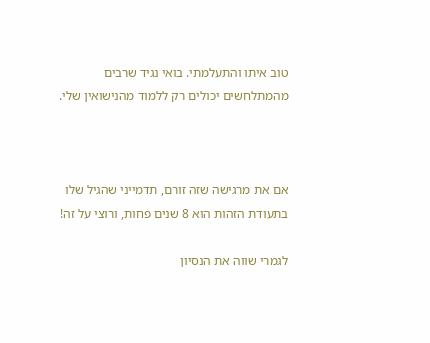טוב איתו והתעלמתי. בואי נגיד שרבים מהמתלחשים יכולים רק ללמוד מהנישואין שלי.



אם את מרגישה שזה זורם, תדמייני שהגיל שלו בתעודת הזהות הוא 8 שנים פחות, ורוצי על זה!

לגמרי שווה את הנסיון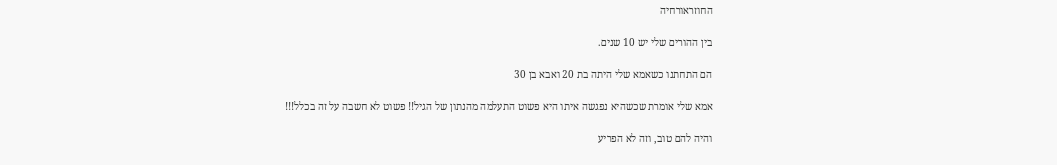החוזראורחיה

בין ההורים שלי יש 10 שנים.

הם התחתנו כשאמא שלי היתה בת 20 ואבא בן 30

אמא שלי אומרת שכשהיא נפגשה איתו היא פשוט התעלמה מהנתון של הגיל!! פשוט לא חשבה על זה בכלל!!!

והיה להם טוב, וזה לא הפריע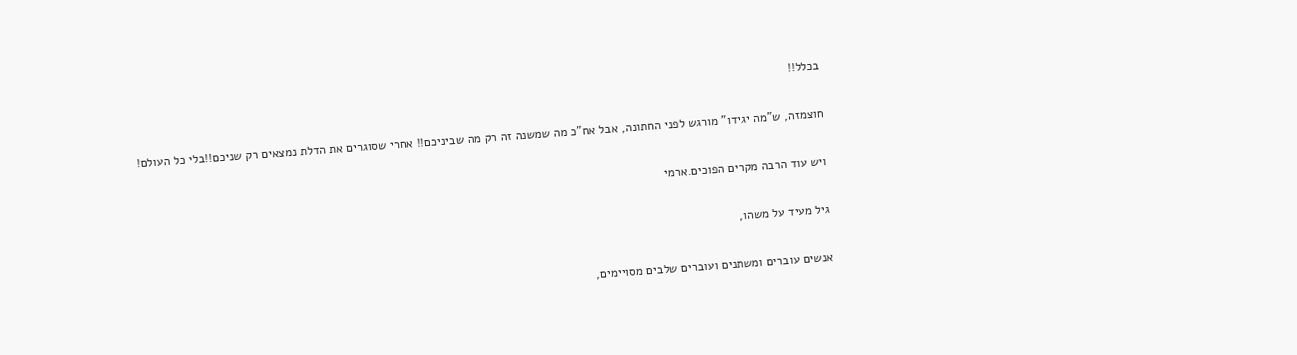בכלל!!

חוצמזה, ש"מה יגידו" מורגש לפני החתונה, אבל אח"כ מה שמשנה זה רק מה שביניכם!! אחרי שסוגרים את הדלת נמצאים רק שניכם!!בלי כל העולם!

ויש עוד הרבה מקרים הפוכים.ארמי

גיל מעיד על משהו,

אנשים עוברים ומשתנים ועוברים שלבים מסויימים,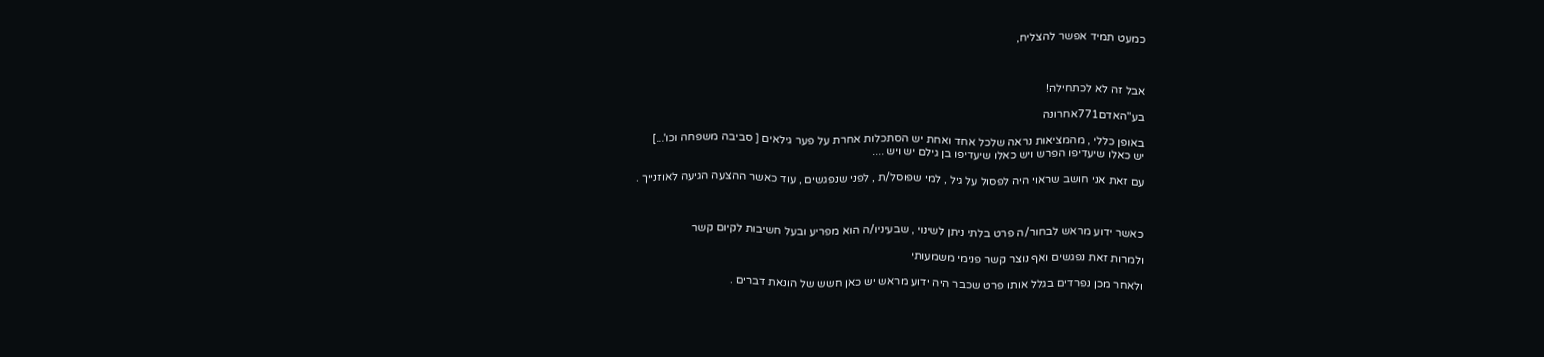כמעט תמיד אפשר להצליח,



אבל זה לא לכתחילה!

בע"האדם771אחרונה

באופן כללי , מהמציאות נראה שלכל אחד ואחת יש הסתכלות אחרת על פער גילאים [ סביבה משפחה וכו'...]
יש כאלו שיעדיפו הפרש ויש כאלו שיעדיפו בן גילם יש ויש ....

עם זאת אני חושב שראוי היה לפסול על גיל , למי שפוסל/ת , לפני שנפגשים , עוד כאשר ההצעה הגיעה לאוזנייך .



כאשר ידוע מראש לבחור/ה פרט בלתי ניתן לשינוי , שבעיניו/ה הוא מפריע ובעל חשיבות לקיום קשר

ולמרות זאת נפגשים ואף נוצר קשר פנימי משמעותי

ולאחר מכן נפרדים בגלל אותו פרט שכבר היה ידוע מראש יש כאן חשש של הונאת דברים .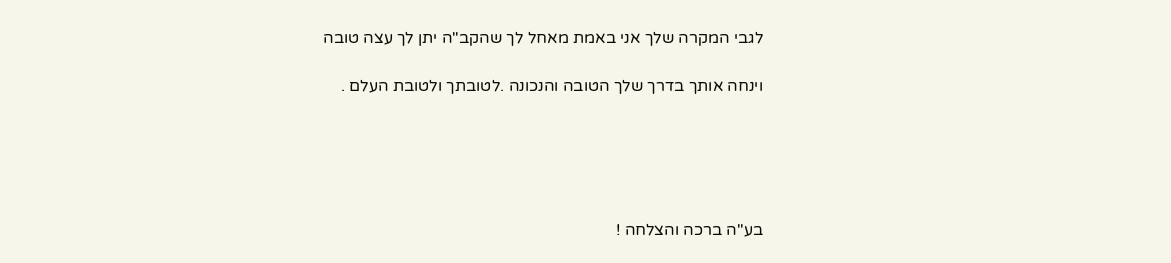לגבי המקרה שלך אני באמת מאחל לך שהקב"ה יתן לך עצה טובה

וינחה אותך בדרך שלך הטובה והנכונה .לטובתך ולטובת העלם .





בע"ה ברכה והצלחה !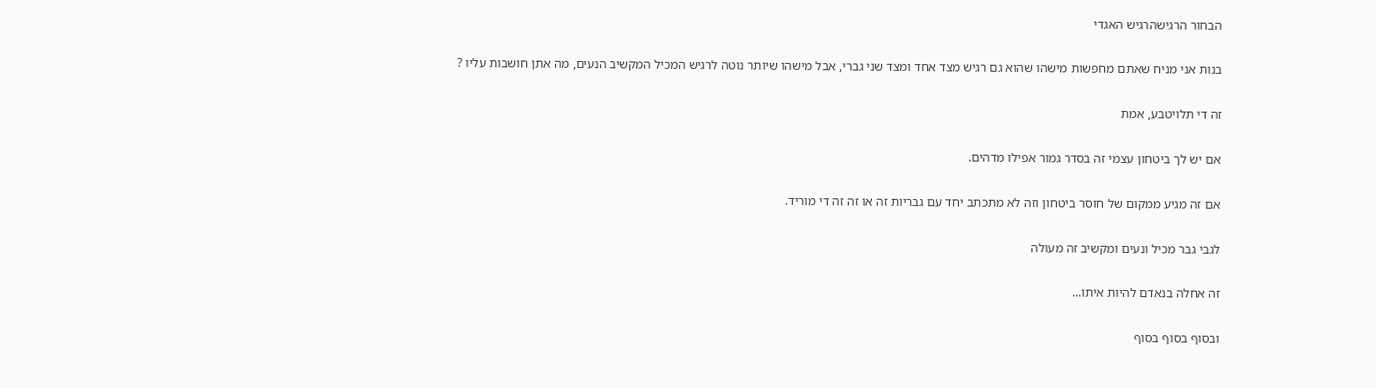הבחור הרגישהרגיש האגדי

בנות אני מניח שאתם מחפשות מישהו שהוא גם רגיש מצד אחד ומצד שני גברי, אבל מישהו שיותר נוטה לרגיש המכיל המקשיב הנעים, מה אתן חושבות עליו ?

זה די תלויטבע, אמת

אם יש לך ביטחון עצמי זה בסדר גמור אפילו מדהים.

אם זה מגיע ממקום של חוסר ביטחון וזה לא מתכתב יחד עם גבריות זה או זה זה די מוריד.

לגבי גבר מכיל ונעים ומקשיב זה מעולה

זה אחלה בנאדם להיות איתו...

ובסוף בסוף בסוף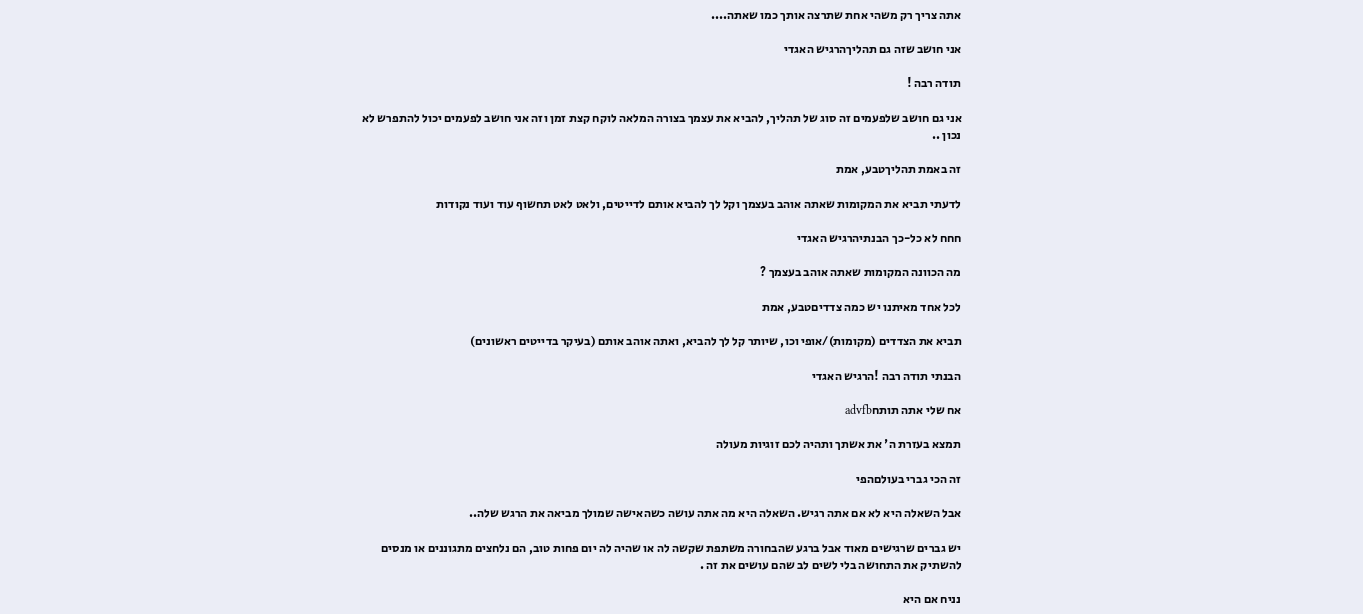אתה צריך רק משהי אחת שתרצה אותך כמו שאתה....

אני חושב שזה גם תהליךהרגיש האגדי

תודה רבה !

אני גם חושב שלפעמים זה סוג של תהליך, להביא את עצמך בצורה המלאה לוקח קצת זמן וזה אני חושב לפעמים יכול להתפרש לא נכון ..

זה באמת תהליךטבע, אמת

לדעתי תביא את המקומות שאתה אוהב בעצמך וקל לך להביא אותם לדייטים, ולאט לאט תחשוף עוד ועוד נקודות

חחח לא כל-כך הבנתיהרגיש האגדי

מה הכוונה המקומות שאתה אוהב בעצמך ?

לכל אחד מאיתנו יש כמה צדדיםטבע, אמת

תביא את הצדדים (מקומות)/אופי וכו, שיותר קל לך להביא, ואתה אוהב אותם (בעיקר בדייטים ראשונים)

הבנתי תודה רבה !הרגיש האגדי

אח שלי אתה תותחadvfb

תמצא בעזרת ה' את אשתך ותהיה לכם זוגיות מעולה

זה הכי גברי בעולםהפי

אבל השאלה היא לא אם אתה רגיש. השאלה היא מה אתה עושה כשהאישה שמולך מביאה את הרגש שלה..

יש גברים שרגישים מאוד אבל ברגע שהבחורה משתפת שקשה לה או שהיה לה יום פחות טוב, הם נלחצים מתגוננים או מנסים להשתיק את התחושה בלי לשים לב שהם עושים את זה .

נניח אם היא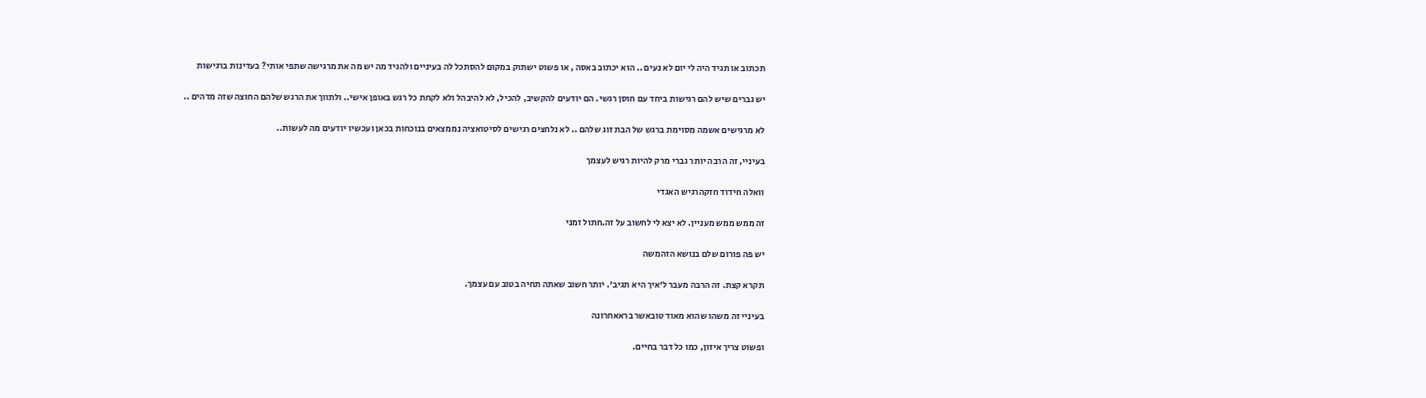תכתוב או תגיד היה לי יום לא נעים .. הוא יכתוב באסה , או פשוט ישתוק במקום להסתכל לה בעיניים ולהגיד מה יש מה את מרגישה שתפי אותי? בעדינות ברגישות

יש גברים שיש להם רגישות ביחד עם חוסן רגשי. הם יודעים להקשיב, להכיל, לא להיבהל ולא לקחת כל רגש באופן אישי.. ולתווך את הרגש שלהם החוצה שזה מדהים ..

לא מרגישים אשמה מסוימת ברגש של הבת זוג שלהם .. לא נלחצים רגישים לסיטואציה נממצאים בנוכחות בכאן ועכשיו יודעים מה לעשות..

בעיניי, זה הרבה יותר גברי מרק להיות רגיש לעצמך

וואלה חידוד חזקהרגיש האגדי

זה ממש ממש מעניין. לא יצא לי לחשוב על זה.חתול זמני

יש פה פורום שלם בנושא הזהמשה

תקרא קצת. זה הרבה מעבר ל'איך היא תגיב'. יותר חשוב שאתה תחיה בטוב עם עצמך.

בעיניי זה משהו שהוא מאוד טובאשר בראאחרונה

ופשוט צריך איזון, כמו כל דבר בחיים.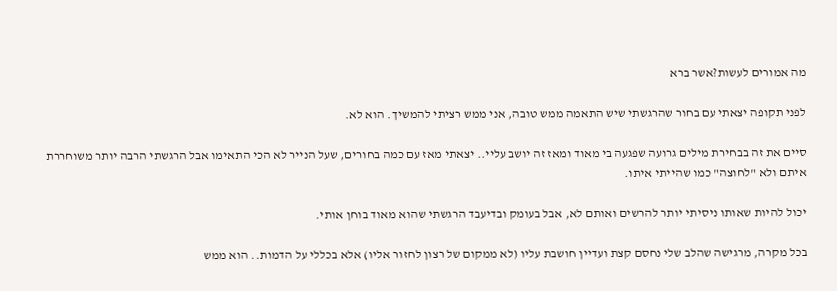מה אמורים לעשות?אשר ברא

לפני תקופה יצאתי עם בחור שהרגשתי שיש התאמה ממש טובה, אני ממש רציתי להמשיך. הוא לא.

סיים את זה בבחירת מילים גרועה שפגעה בי מאוד ומאז זה יושב עליי.. יצאתי מאז עם כמה בחורים, שעל הנייר לא הכי התאימו אבל הרגשתי הרבה יותר משוחררת איתם ולא "לחוצה" כמו שהייתי איתו.

יכול להיות שאותו ניסיתי יותר להרשים ואותם לא, אבל בעומק ובדיעבד הרגשתי שהוא מאוד בוחן אותי.

בכל מקרה, מרגישה שהלב שלי נחסם קצת ועדיין חושבת עליו (לא ממקום של רצון לחזור אליו) אלא בכללי על הדמות.. הוא ממש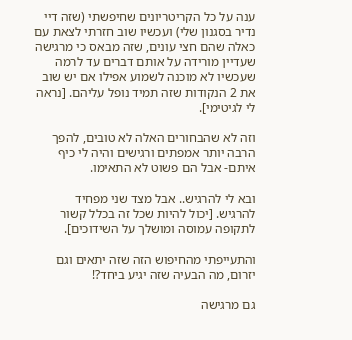ענה על כל הקריטריונים שחיפשתי (שזה דיי נדיר בסגנון שלי) ועכשיו שוב חזרתי לצאת עם כאלה שהם חצי עונים, שזה מבאס כי מרגישה שעדיין מורידה על אותם דברים עד לרמה שעכשיו לא מוכנה לשמוע אפילו אם יש שוב את 2 הנקודות שזה תמיד נופל עליהם. [נראה לי לגיטימי].

וזה לא שהבחורים האלה לא טובים, להפך הרבה יותר אמפתים ורגישים והיה לי כיף איתם- אבל הם פשוט לא התאימו.

ובא לי להרגיש.. אבל מצד שני מפחיד להרגיש. [יכול להיות שכל זה בכלל קשור לתקופה עמוסה ומושלך על השידוכים].

והתעייפתי מהחיפוש הזה שזה יתאים וגם יזרום, מה הבעיה שזה יגיע ביחד?!

גם מרגישה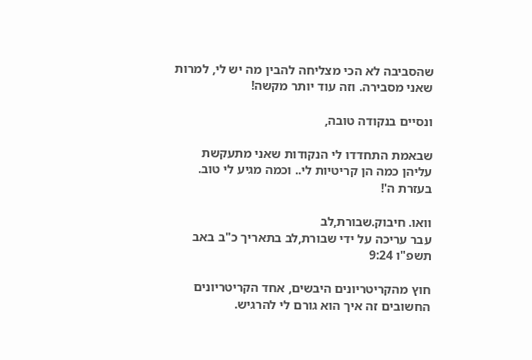שהסביבה לא הכי מצליחה להבין מה יש לי, למרות שאני מסבירה. וזה עוד יותר מקשה!

ונסיים בנקודה טובה,

שבאמת התחדדו לי הנקודות שאני מתעקשת עליהן כמה הן קריטיות לי.. וכמה מגיע לי טוב. בעזרת ה'!

וואו. חיבוק.שבורת,לב
עבר עריכה על ידי שבורת,לב בתאריך כ"ב באב תשפ"ו 9:24

חוץ מהקריטריונים היבשים, אחד הקריטריונים החשובים זה איך הוא גורם לי להרגיש.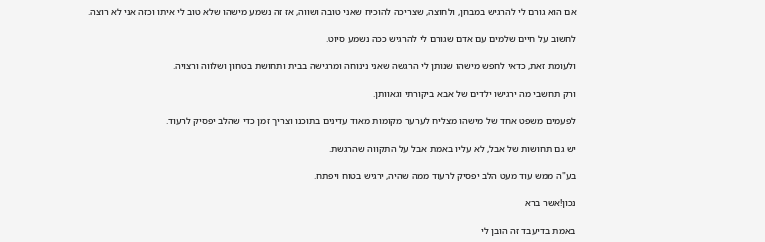אם הוא גורם לי להרגיש במבחן, ולחוצה, שצריכה להוכיח שאני טובה ושווה, אז זה נשמע מישהו שלא טוב לי איתו וכזה אני לא רוצה.

לחשוב על חיים שלמים עם אדם שגורם לי להרגיש ככה נשמע סיוט.

ולעומת זאת, כדאי לחפש מישהו שנותן לי הרגשה שאני נינוחה ומרגישה בבית ותחושת בטחון ושלווה ורצויה.

ורק תחשבי מה ירגישו ילדים של אבא ביקורתי וגאוותן.

לפעמים משפט אחד של מישהו מצליח לערער מקומות מאוד עדינים בתוכנו וצריך זמן כדי שהלב יפסיק לרעוד.

יש גם תחושות של אבל, לא עליו באמת אבל על התקווה שהרגשת.

בע"ה ממש עוד מעט הלב יפסיק לרעוד ממה שהיה, ירגיש בטוח ויפתח.

נכון!אשר ברא

באמת בדיעבד זה הובן לי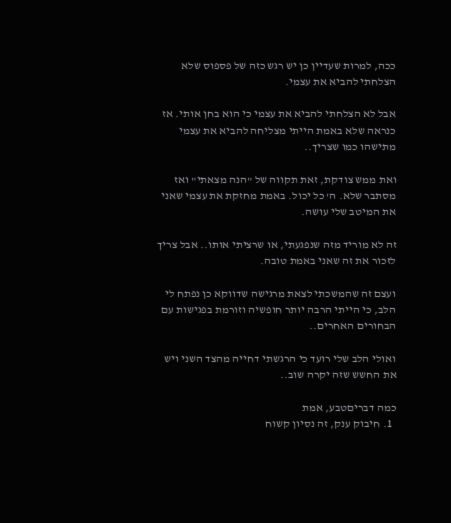ככה, למרות שעדיין כן יש רגש כזה של פספוס שלא הצלחתי להביא את עצמי.

אבל לא הצלחתי להביא את עצמי כי הוא בחן אותי. אז כנראה שלא באמת הייתי מצליחה להביא את עצמי מתישהו כמו שצריך..

ואת ממש צודקת, זאת תקווה של "הנה מצאתי" ואז מסתבר שלא. ה' כל יכול. באמת מחזקת את עצמי שאני את המיטב שלי עושה.

זה לא מוריד מזה שנפגעתי, או שרציתי אותו.. אבל צריך לזכור את זה שאני באמת טובה.

ועצם זה שהמשכתי לצאת מרגישה שדווקא כן נפתח לי הלב, כי הייתי הרבה יותר חופשיה וזורמת בפגישות עם הבחורים האחרים..

ואולי הלב שלי רועד כי הרגשתי דחייה מהצד השני ויש את החשש שזה יקרה שוב..

כמה דבריםטבע, אמת
  1. חיבוק ענק, זה נסיון קשוח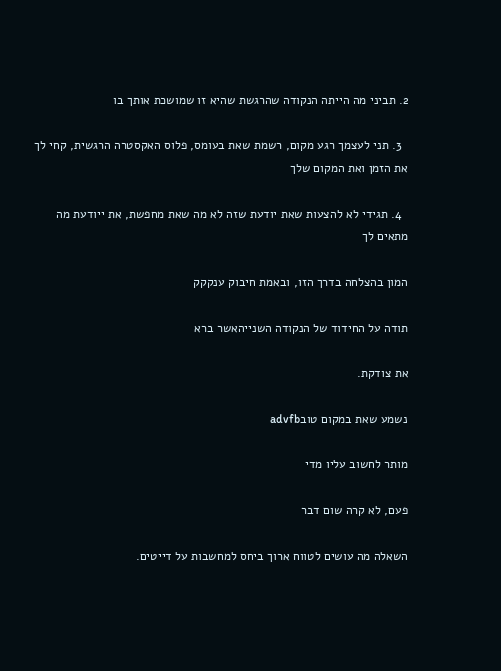2. תביני מה הייתה הנקודה שהרגשת שהיא זו שמושכת אותך בו

  3. תני לעצמך רגע מקום, רשמת שאת בעומס, פלוס האקסטרה הרגשית, קחי לך את הזמן ואת המקום שלך

  4. תגידי לא להצעות שאת יודעת שזה לא מה שאת מחפשת, את ייודעת מה מתאים לך

המון בהצלחה בדרך הזו, ובאמת חיבוק ענקקק

תודה על החידוד של הנקודה השנייהאשר ברא

את צודקת.

נשמע שאת במקום טובadvfb

מותר לחשוב עליו מדי

פעם, לא קרה שום דבר

השאלה מה עושים לטווח ארוך ביחס למחשבות על דייטים.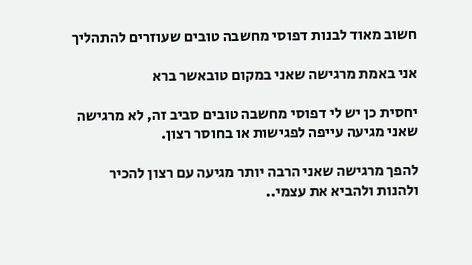חשוב מאוד לבנות דפוסי מחשבה טובים שעוזרים להתהליך

אני באמת מרגישה שאני במקום טובאשר ברא

יחסית כן יש לי דפוסי מחשבה טובים סביב זה, לא מרגישה שאני מגיעה עייפה לפגישות או בחוסר רצון.

להפך מרגישה שאני הרבה יותר מגיעה עם רצון להכיר ולהנות ולהביא את עצמי..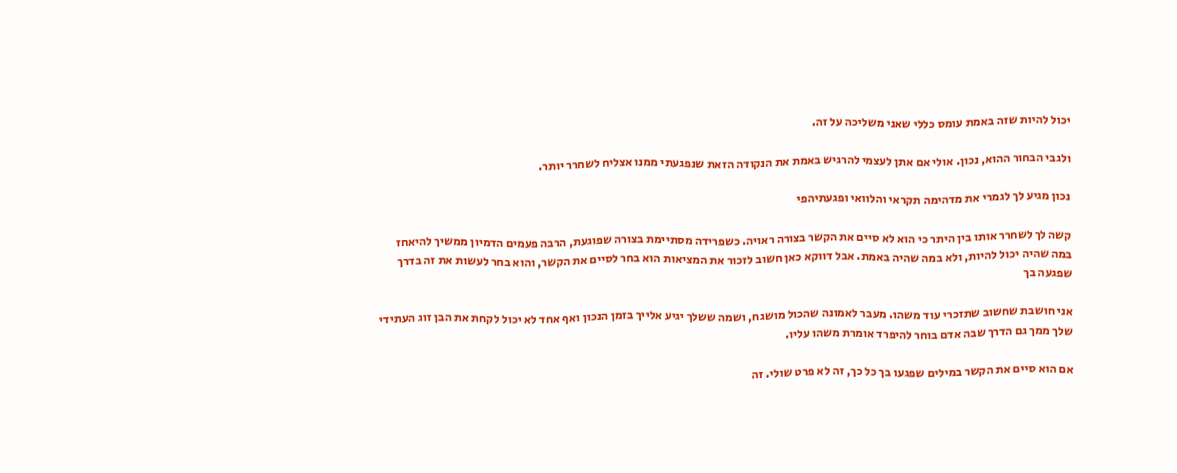יכול להיות שזה באמת עומס כללי שאני משליכה על זה.

ולגבי הבחור ההוא, נכון. אולי אם אתן לעצמי להרגיש באמת את הנקודה הזאת שנפגעתי ממנו אצליח לשחרר יותר.

נכון מגיע לך לגמרי את מדהימה תקראי והלוואי ופגעתיהפי

קשה לך לשחרר אותו בין היתר כי הוא לא סיים את הקשר בצורה ראויה. כשפרידה מסתיימת בצורה שפוגעת, הרבה פעמים הדמיון ממשיך להיאחז במה שהיה יכול להיות, ולא במה שהיה באמת. אבל דווקא כאן חשוב לזכור את המציאות הוא בחר לסיים את הקשר, והוא בחר לעשות את זה בדרך שפגעה בך

אני חושבת שחשוב שתזכרי עוד משהו. מעבר לאמונה שהכול מושגח, ושמה ששלך יגיע אלייך בזמן הנכון ואף אחד לא יכול לקחת את הבן זוג העתידי שלך ממך גם הדרך שבה אדם בוחר להיפרד אומרת משהו עליו.

אם הוא סיים את הקשר במילים שפגעו בך כל כך, זה לא פרט שולי. זה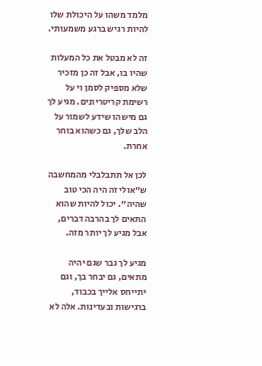מלמד משהו על היכולת שלו להיות רגיש ברגע משמעותי.

זה לא מבטל את כל המעלות שהיו בו, אבל זה כן מזכיר שלא מספיק לסמן וי על רשימת קריטריונים. מגיע לך גם מישהו שידע לשמור על הלב שלך, גם כשהוא בוחר אחרת.

לכן אל תתבלבלי מהמחשבה ש"אולי זה היה הכי טוב שהיה". יכול להיות שהוא התאים לך בהרבה דברים, אבל מגיע לך יותר מזה.

מגיע לך גבר שגם יהיה מתאים, גם יבחר בך, וגם יתייחס אלייך בכבוד, ברגישות ובעדינות. אלה לא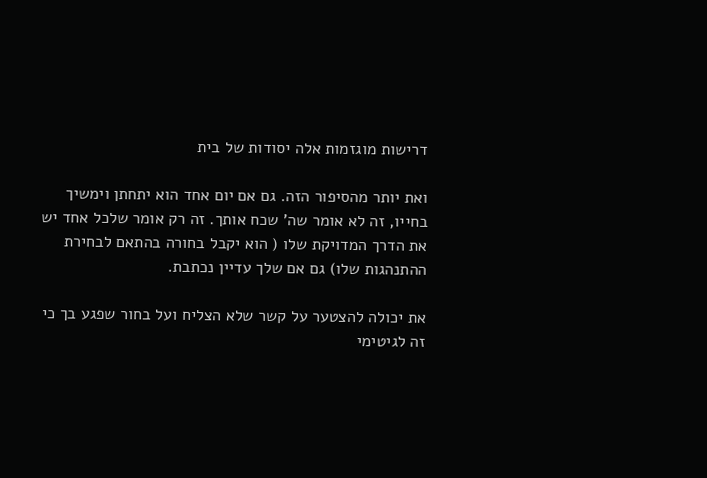דרישות מוגזמות אלה יסודות של בית

ואת יותר מהסיפור הזה. גם אם יום אחד הוא יתחתן וימשיך בחייו, זה לא אומר שה' שכח אותך. זה רק אומר שלכל אחד יש את הדרך המדויקת שלו ( הוא יקבל בחורה בהתאם לבחירת ההתנהגות שלו) גם אם שלך עדיין נכתבת.

את יכולה להצטער על קשר שלא הצליח ועל בחור שפגע בך כי זה לגיטימי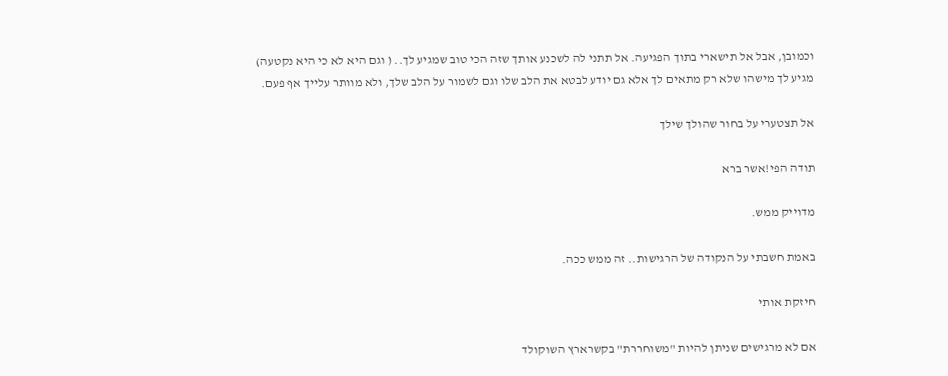וכמובן, אבל אל תישארי בתוך הפגיעה. אל תתני לה לשכנע אותך שזה הכי טוב שמגיע לך.. ( וגם היא לא כי היא נקטעה) מגיע לך מישהו שלא רק מתאים לך אלא גם יודע לבטא את הלב שלו וגם לשמור על הלב שלך, ולא מוותר עלייך אף פעם.

אל תצטערי על בחור שהולך שילך

תודה הפי!אשר ברא

מדוייק ממש.

באמת חשבתי על הנקודה של הרגישות.. זה ממש ככה.

חיזקת אותי

אם לא מרגישים שניתן להיות "משוחררת" בקשרארץ השוקולד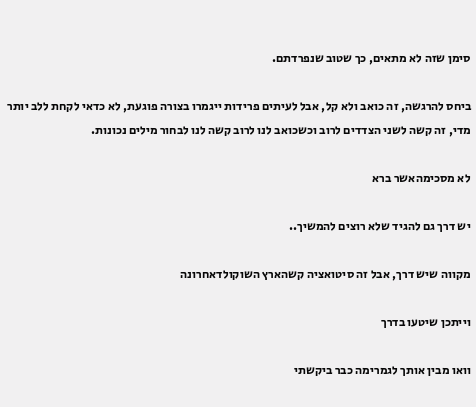סימן שזה לא מתאים, כך שטוב שנפרדתם.

ביחס להרגשה, זה כואב ולא קל, אבל לעיתים פרידות ייגמרו בצורה פוגעת, לא כדאי לקחת ללב יותר מדי, זה קשה לשני הצדדים לרוב וכשכואב לנו לרוב קשה לנו לבחור מילים נכונות.

לא מסכימהאשר ברא

יש דרך גם להגיד שלא רוצים להמשיך..

מקווה שיש דרך, אבל זה סיטואציה קשהארץ השוקולדאחרונה

וייתכן שיטעו בדרך

וואו מבין אותך לגמרימה כבר ביקשתי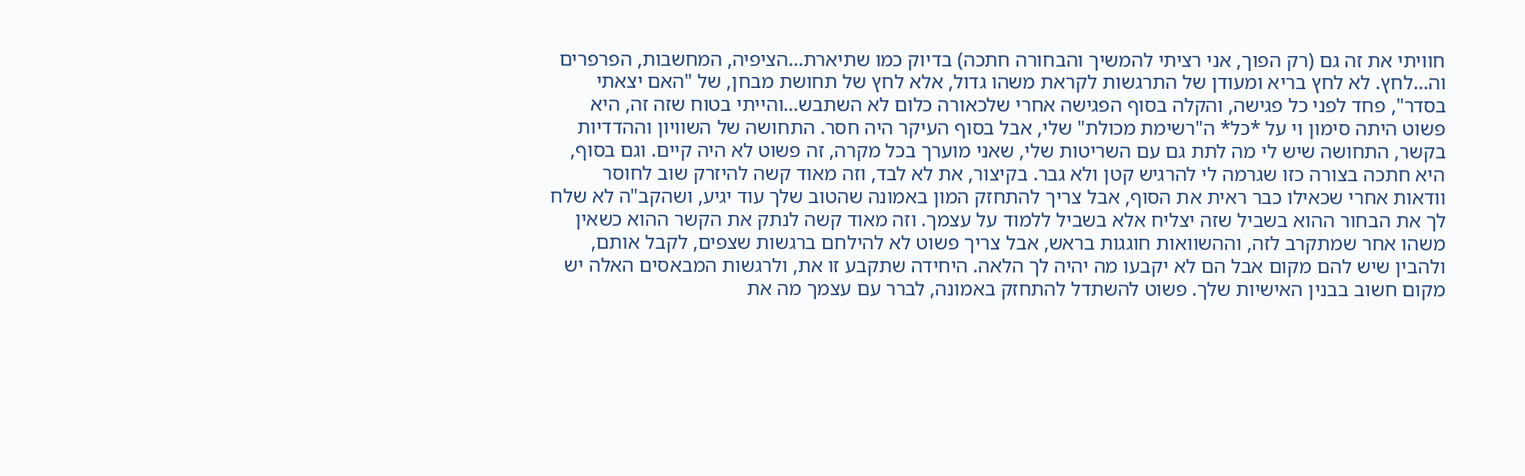חוויתי את זה גם (רק הפוך, אני רציתי להמשיך והבחורה חתכה) בדיוק כמו שתיארת...הציפיה, המחשבות, הפרפרים וה...לחץ. לא לחץ בריא ומעודן של התרגשות לקראת משהו גדול, אלא לחץ של תחושת מבחן, של "האם יצאתי בסדר", פחד לפני כל פגישה, והקלה בסוף הפגישה אחרי שלכאורה כלום לא השתבש...והייתי בטוח שזה זה, היא פשוט היתה סימון וי על *כל* ה"רשימת מכולת" שלי, אבל בסוף העיקר היה חסר. התחושה של השוויון וההדדיות בקשר, התחושה שיש לי מה לתת גם עם השריטות שלי, שאני מוערך בכל מקרה, זה פשוט לא היה קיים. וגם בסוף, היא חתכה בצורה כזו שגרמה לי להרגיש קטן ולא גבר. בקיצור, את לא לבד, וזה מאוד קשה להיזרק שוב לחוסר וודאות אחרי שכאילו כבר ראית את הסוף, אבל צריך להתחזק המון באמונה שהטוב שלך עוד יגיע, ושהקב"ה לא שלח לך את הבחור ההוא בשביל שזה יצליח אלא בשביל ללמוד על עצמך. וזה מאוד קשה לנתק את הקשר ההוא כשאין משהו אחר שמתקרב לזה, וההשוואות חוגגות בראש, אבל צריך פשוט לא להילחם ברגשות שצפים, לקבל אותם, ולהבין שיש להם מקום אבל הם לא יקבעו מה יהיה לך הלאה. היחידה שתקבע זו את, ולרגשות המבאסים האלה יש מקום חשוב בבנין האישיות שלך. פשוט להשתדל להתחזק באמונה, לברר עם עצמך מה את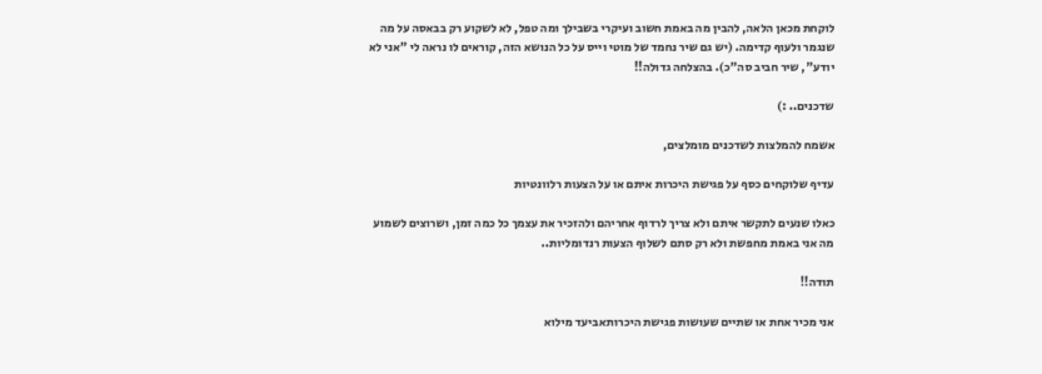לוקחת מכאן הלאה, להבין מה באמת חשוב ועיקרי בשבילך ומה טפל, לא לשקוע רק בבאסה על מה שנגמר ולעוף קדימה. (יש גם שיר נחמד של מוטי וייס על כל הנושא הזה, קוראים לו נראה לי "אני לא יודע", שיר חביב סה"כ). בהצלחה גדולה!!

שדכנים.. :)

אשמח להמלצות לשדכנים מומלצים,

עדיף שלוקחים כסף על פגישת היכרות איתם או על הצעות רלוונטיות

כאלו שנעים לתקשר איתם ולא צריך לרדוף אחריהם ולהזכיר את עצמך כל כמה זמן, ושרוצים לשמוע מה אני באמת מחפשת ולא רק סתם לשלוף הצעות רנדומליות..

תודה!!

אני מכיר אחת או שתיים שעושות פגישת היכרותאביעד מילוא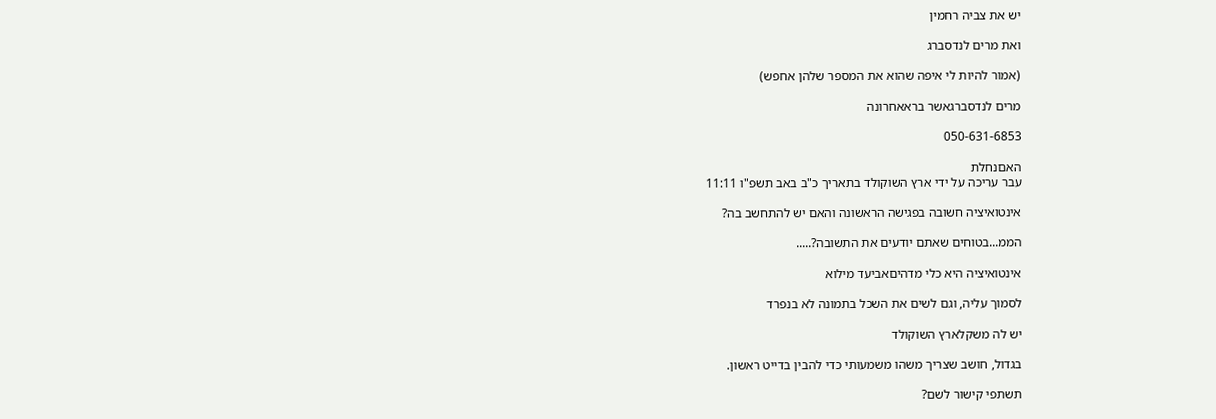יש את צביה רחמין

ואת מרים לנדסברג

(אמור להיות לי איפה שהוא את המספר שלהן אחפש)

מרים לנדסברגאשר בראאחרונה

050-631-6853

האםנחלת
עבר עריכה על ידי ארץ השוקולד בתאריך כ"ב באב תשפ"ו 11:11

אינטואיציה חשובה בפגישה הראשונה והאם יש להתחשב בה?

הממ...בטוחים שאתם יודעים את התשובה?.....

אינטואיציה היא כלי מדהיםאביעד מילוא

לסמוך עליה, וגם לשים את השכל בתמונה לא בנפרד

יש לה משקלארץ השוקולד

בגדול, חושב שצריך משהו משמעותי כדי להבין בדייט ראשון.

תשתפי קישור לשם?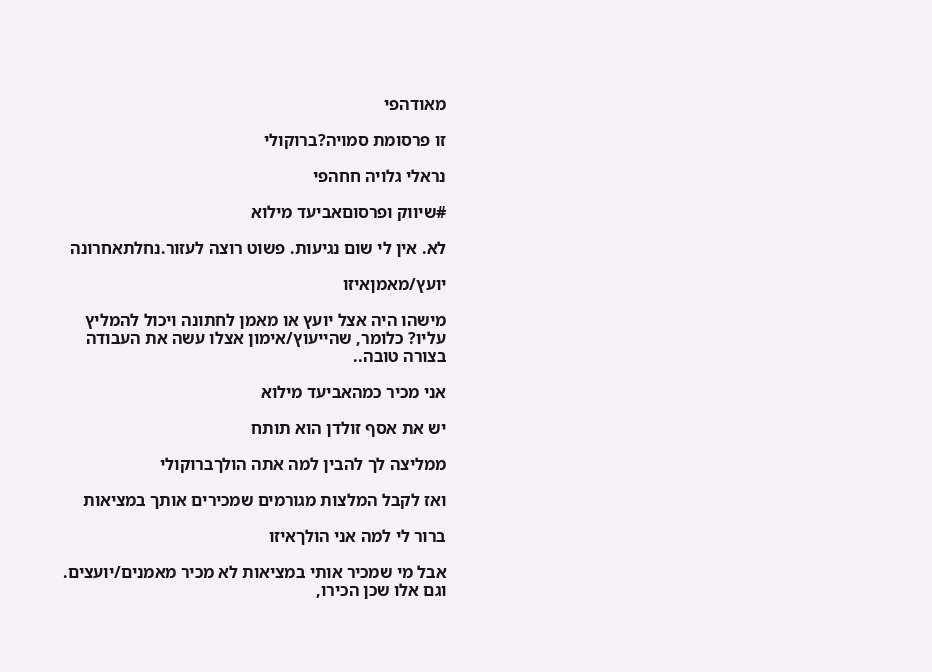מאודהפי

זו פרסומת סמויה?ברוקולי

נראלי גלויה חחהפי

#שיווק ופרסוםאביעד מילוא

לא. אין לי שום נגיעות. פשוט רוצה לעזור.נחלתאחרונה

יועץ/מאמןאיזו

מישהו היה אצל יועץ או מאמן לחתונה ויכול להמליץ עליו? כלומר, שהייעוץ/אימון אצלו עשה את העבודה בצורה טובה..

אני מכיר כמהאביעד מילוא

יש את אסף זולדן הוא תותח

ממליצה לך להבין למה אתה הולךברוקולי

ואז לקבל המלצות מגורמים שמכירים אותך במציאות

ברור לי למה אני הולךאיזו

אבל מי שמכיר אותי במציאות לא מכיר מאמנים/יועצים. וגם אלו שכן הכירו,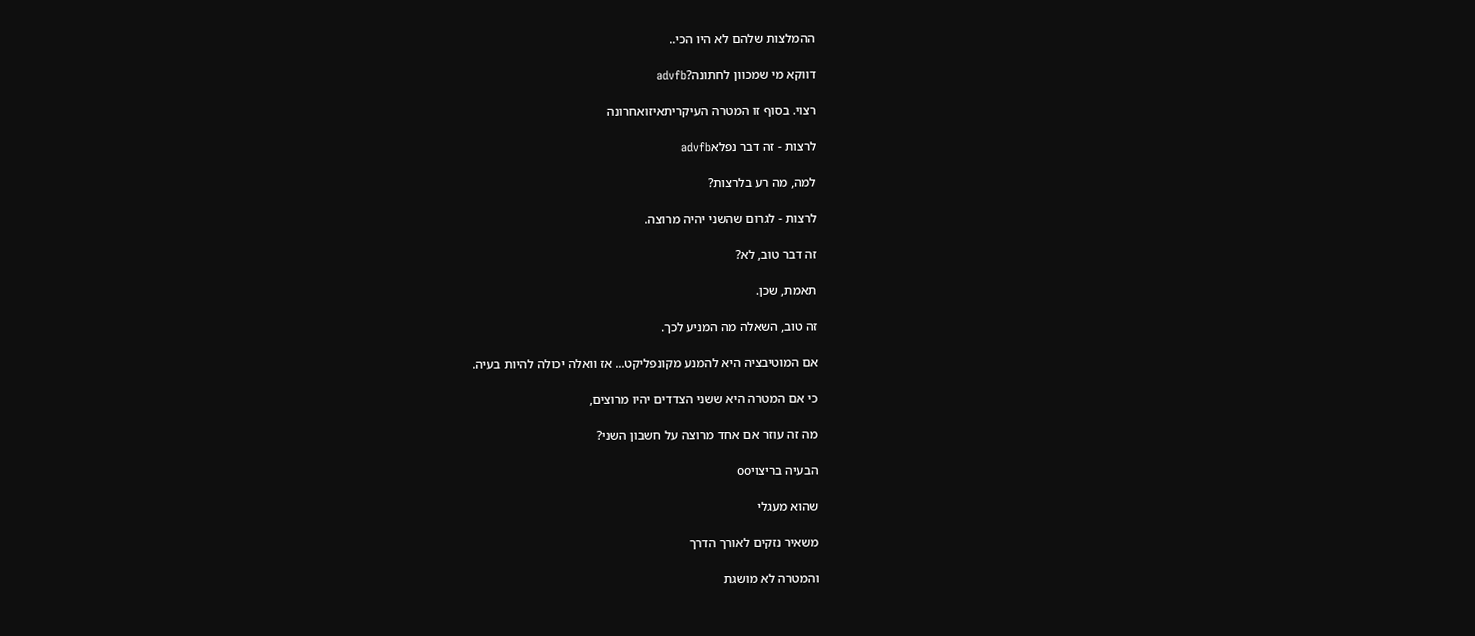ההמלצות שלהם לא היו הכי..

דווקא מי שמכוון לחתונה?advfb

רצוי. בסוף זו המטרה העיקריתאיזואחרונה

לרצות - זה דבר נפלאadvfb

למה, מה רע בלרצות?

לרצות - לגרום שהשני יהיה מרוצה.

זה דבר טוב, לא?

תאמת, שכן.

זה טוב, השאלה מה המניע לכך.

אם המוטיבציה היא להמנע מקונפליקט... אז וואלה יכולה להיות בעיה.

כי אם המטרה היא ששני הצדדים יהיו מרוצים,

מה זה עוזר אם אחד מרוצה על חשבון השני?

הבעיה בריצויoo

שהוא מעגלי

משאיר נזקים לאורך הדרך

והמטרה לא מושגת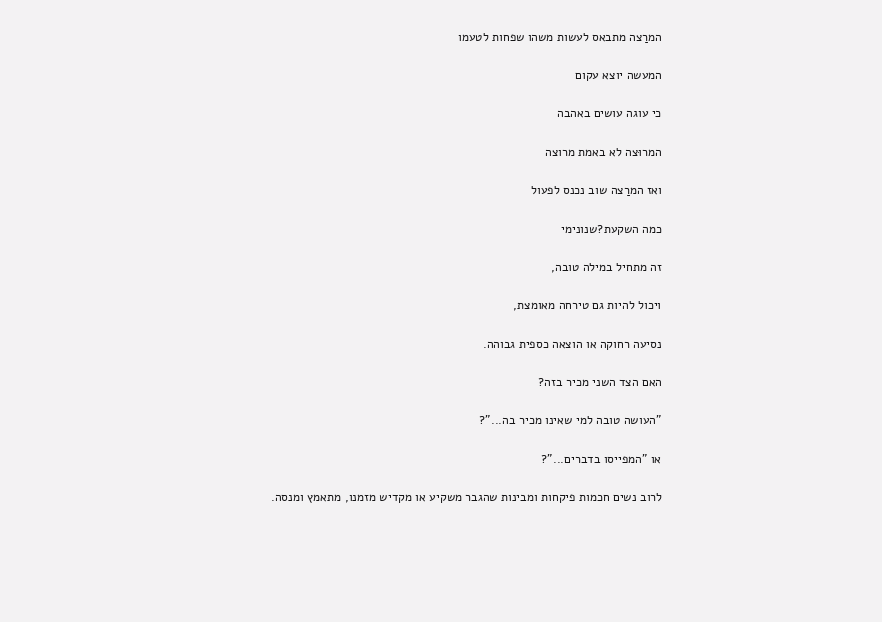המרַצה מתבאס לעשות משהו שפחות לטעמו

המעשה יוצא עקום

כי עוגה עושים באהבה

המרוּצה לא באמת מרוצה

ואז המרַצה שוב נכנס לפעול

כמה השקעת?שנונימי

זה מתחיל במילה טובה,

ויכול להיות גם טירחה מאומצת,

נסיעה רחוקה או הוצאה כספית גבוהה.

האם הצד השני מכיר בזה?

"העושה טובה למי שאינו מכיר בה..."?

או "המפייסו בדברים..."?

לרוב נשים חכמות פיקחות ומבינות שהגבר משקיע או מקדיש מזמנו, מתאמץ ומנסה.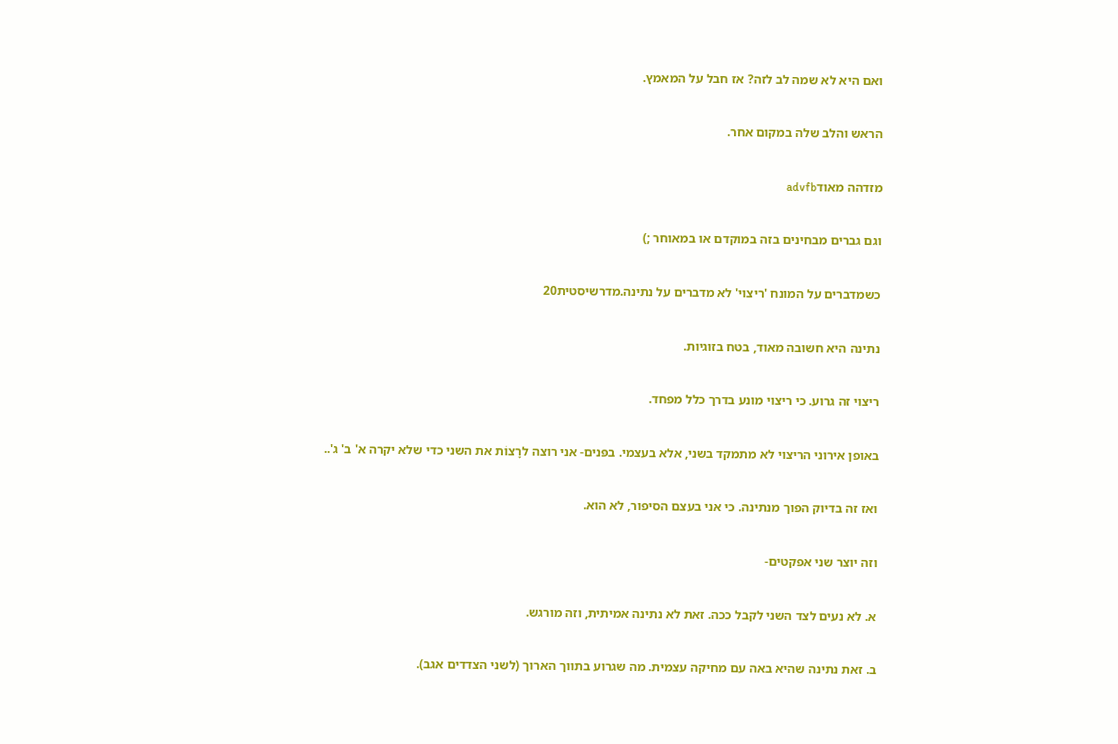ואם היא לא שמה לב לזה? אז חבל על המאמץ.

הראש והלב שלה במקום אחר.

מזדהה מאודadvfb

וגם גברים מבחינים בזה במוקדם או במאוחר ;)

כשמדברים על המונח 'ריצוי' לא מדברים על נתינה.מדרשיסטית20

נתינה היא חשובה מאוד, בטח בזוגיות.

ריצוי זה גרוע. כי ריצוי מונע בדרך כלל מפחד.

באופן אירוני הריצוי לא מתמקד בשני, אלא בעצמי. בפּנים- אני רוצה לרָצוֹת את השני כדי שלא יקרה א' ב' ג'..

ואז זה בדיוק הפוך מנתינה. כי אני בעצם הסיפור, לא הוא.

וזה יוצר שני אפקטים-

א. לא נעים לצד השני לקבל ככה. זאת לא נתינה אמיתית, וזה מורגש.

ב. זאת נתינה שהיא באה עם מחיקה עצמית. מה שגרוע בתווך הארוך (לשני הצדדים אגב).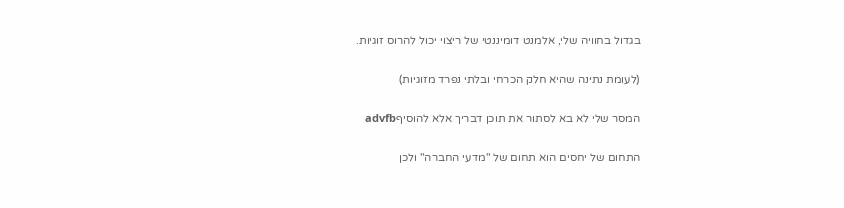בגדול בחוויה שלי, אלמנט דומיננטי של ריצוי יכול להרוס זוגיות.

(לעומת נתינה שהיא חלק הכרחי ובלתי נפרד מזוגיות)

המסר שלי לא בא לסתור את תוכן דבריך אלא להוסיףadvfb

התחום של יחסים הוא תחום של "מדעי החברה" ולכן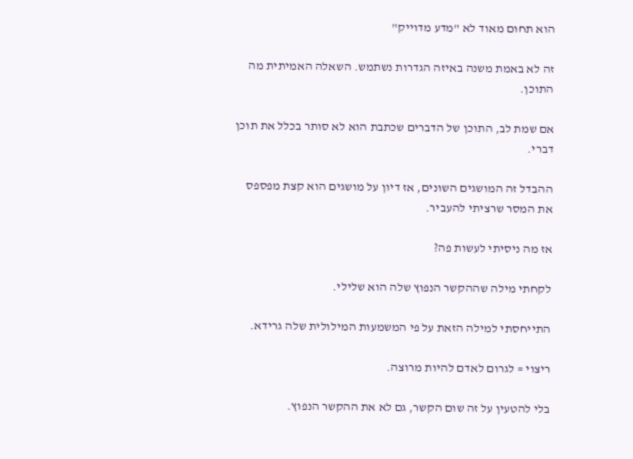הוא תחום מאוד לא "מדע מדוייק"

זה לא באמת משנה באיזה הגדרות נשתמש. השאלה האמיתית מה התוכן.

אם שמת לב, התוכן של הדברים שכתבת הוא לא סותר בכלל את תוכן דברי.

ההבדל זה המושגים השונים, אז דיון על מושגים הוא קצת מפספס את המסר שרציתי להעביר.

אז מה ניסיתי לעשות פה?

לקחתי מילה שההקשר הנפוץ שלה הוא שלילי.

התייחסתי למילה הזאת על פי המשמעות המילולית שלה גרידא.

ריצוי = לגרום לאדם להיות מרוצה.

בלי להטעין על זה שום הקשר, גם לא את ההקשר הנפוץ.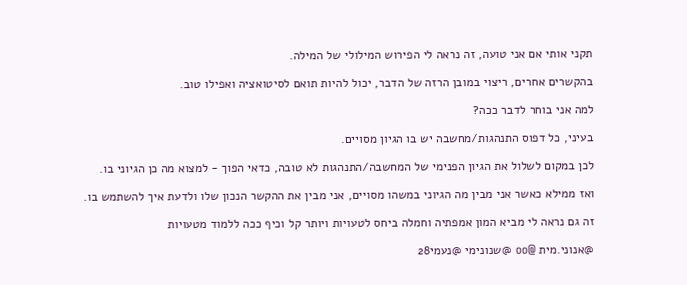תקני אותי אם אני טועה, זה נראה לי הפירוש המילולי של המילה.

בהקשרים אחרים, ריצוי במובן הרזה של הדבר, יכול להיות תואם לסיטואציה ואפילו טוב.

למה אני בוחר לדבר ככה?

בעיני, כל דפוס התנהגות/מחשבה יש בו הגיון מסויים.

לכן במקום לשלול את הגיון הפנימי של המחשבה/התנהגות לא טובה, כדאי הפוך - למצוא מה כן הגיוני בו.

ואז ממילא כאשר אני מבין מה הגיוני במשהו מסויים, אני מבין את ההקשר הנכון שלו ולדעת איך להשתמש בו.

זה גם נראה לי מביא המון אמפתיה וחמלה ביחס לטעויות ויותר קל וכיף ככה ללמוד מטעויות

@אנוני.מית @oo @שנונימי @נעמי28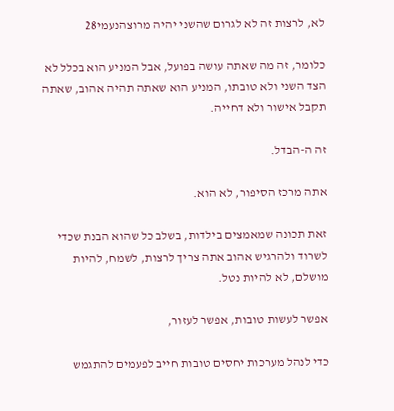לא, לרצות זה לא לגרום שהשני יהיה מרוצהנעמי28

כלומר, זה מה שאתה עושה בפועל, אבל המניע הוא בכלל לא הצד השני ולא טובתו, המניע הוא שאתה תהיה אהוב, שאתה תקבל אישור ולא דחייה.

זה ה-הבדל.

אתה מרכז הסיפור, לא הוא.

זאת תכונה שמאמצים בילדות, בשלב כל שהוא הבנת שכדי לשרוד ולהרגיש אהוב אתה צריך לרצות, לשמח, להיות מושלם, לא להיות נטל.

אפשר לעשות טובות, אפשר לעזור,

כדי לנהל מערכות יחסים טובות חייב לפעמים להתגמש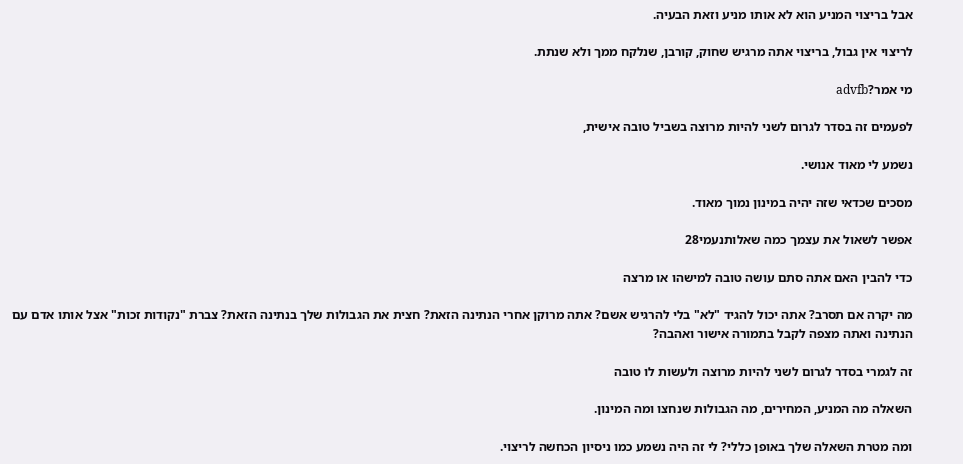אבל בריצוי המניע הוא לא אותו מניע וזאת הבעיה.

לריצוי אין גבול, בריצוי אתה מרגיש שחוק, קורבן, שנלקח ממך ולא שנתת.

מי אמר?advfb

לפעמים זה בסדר לגרום לשני להיות מרוצה בשביל טובה אישית,

נשמע לי מאוד אנושי.

מסכים שכדאי שזה יהיה במינון נמוך מאוד.

אפשר לשאול את עצמך כמה שאלותנעמי28

כדי להבין האם אתה סתם עושה טובה למישהו או מרצה

מה יקרה אם תסרב? אתה יכול להגיד "לא" בלי להרגיש אשם? אתה מרוקן אחרי הנתינה הזאת? חצית את הגבולות שלך בנתינה הזאת? צברת "נקודות זכות" אצל אותו אדם עם הנתינה ואתה מצפה לקבל בתמורה אישור ואהבה?

זה לגמרי בסדר לגרום לשני להיות מרוצה ולעשות לו טובה

השאלה מה המניע, המחירים, מה הגבולות שנחצו ומה המינון.

ומה מטרת השאלה שלך באופן כללי? לי זה היה נשמע כמו ניסיון הכחשה לריצוי.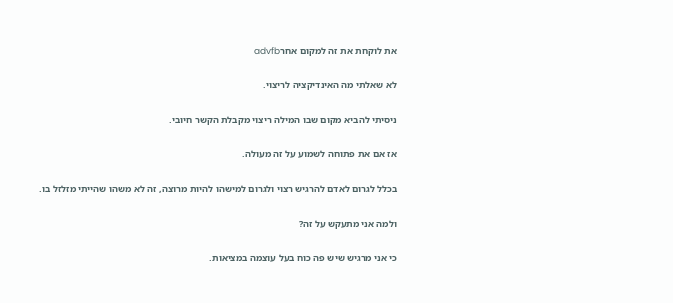את לוקחת את זה למקום אחרadvfb

לא שאלתי מה האינדיקציה לריצוי.

ניסיתי להביא מקום שבו המילה ריצוי מקבלת הקשר חיובי.

אז אם את פתוחה לשמוע על זה מעולה.

בכלל לגרום לאדם להרגיש רצוי ולגרום למישהו להיות מרוצה, זה לא משהו שהייתי מזלזל בו.

ולמה אני מתעקש על זה?

כי אני מרגיש שיש פה כוח בעל עוצמה במציאות.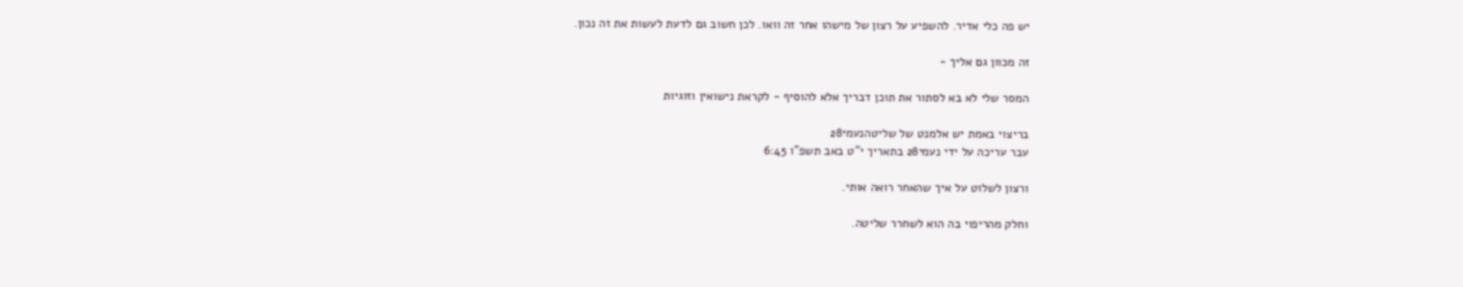יש פה כלי אדיר. להשפיע על רצון של מישהו אחר זה וואו. לכן חשוב גם לדעת לעשות את זה נכון.

זה מכוון גם אליך -

המסר שלי לא בא לסתור את תוכן דבריך אלא להוסיף - לקראת נישואין וזוגיות

בריצוי באמת יש אלמנט של שליטהנעמי28
עבר עריכה על ידי נעמי28 בתאריך י"ט באב תשפ"ו 6:45

ורצון לשלוט על איך שהאחר רואה אותי.

וחלק מהריפוי בה הוא לשחרר שליטה.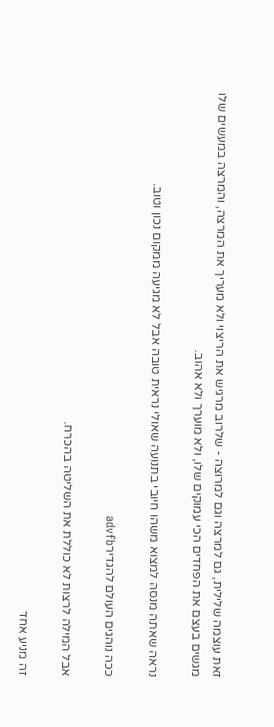זאת עוצמה שלילית, גם למרצה וגם למרוצה - שלרוב מרגיש את הריצוי ולא מעריך את המרצה, והמרצה במעשים שלו מגשים בעצם את הפחדים הכי עמוקים שלו, ולא מוערך ולא אהוב.

נראה שאתה מנסה למצוא משהו חיובי בתנועה שאולי נראית טובה אבל לא מגיעה ממקום נכון וטוב.

ככה נוהגים העולם להגדירadvfb

אבל המילה לרצות לא כוללת את השליטה בהכרח.

זה מניע אחד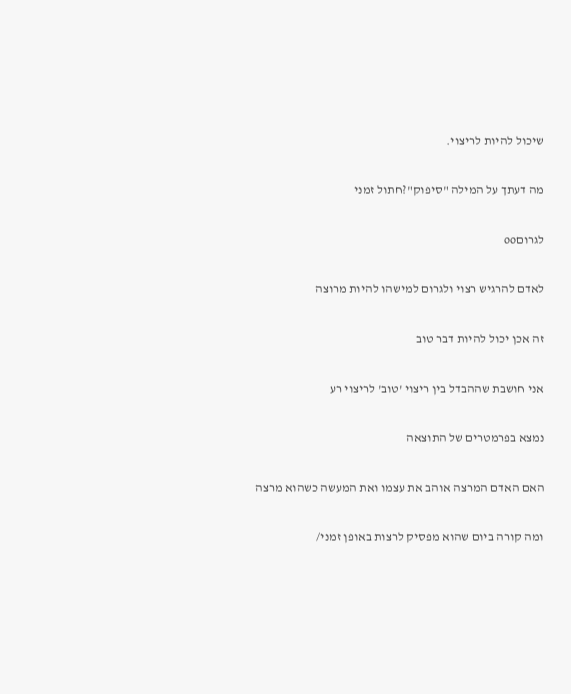שיכול להיות לריצוי.

מה דעתך על המילה "סיפוק"?חתול זמני

לגרוםoo

לאדם להרגיש רצוי ולגרום למישהו להיות מרוצה

זה אכן יכול להיות דבר טוב

אני חושבת שההבדל בין ריצוי 'טוב' לריצוי רע

נמצא בפרמטרים של התוצאה

האם האדם המרצה אוהב את עצמו ואת המעשה כשהוא מרצה

ומה קורה ביום שהוא מפסיק לרצות באופן זמני/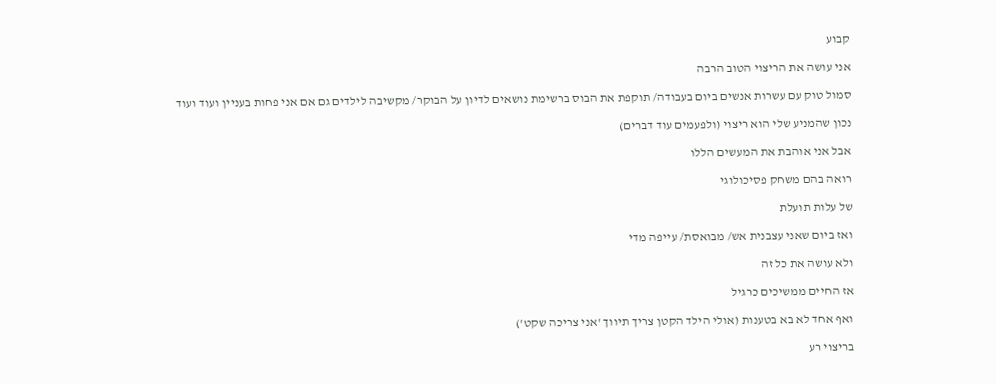קבוע

אני עושה את הריצוי הטוב הרבה

סמול טוק עם עשרות אנשים ביום בעבודה/ תוקפת את הבוס ברשימת נושאים לדיון על הבוקר/ מקשיבה לילדים גם אם אני פחות בעניין ועוד ועוד

נכון שהמניע שלי הוא ריצוי (ולפעמים עוד דברים)

אבל אני אוהבת את המעשים הללו

רואה בהם משחק פסיכולוגי

של עלות תועלת

ואז ביום שאני עצבנית אש/ מבואסת/ עייפה מדי

ולא עושה את כל זה

אז החיים ממשיכים כרגיל

ואף אחד לא בא בטענות (אולי הילד הקטן צריך תיווך 'אני צריכה שקט')

בריצוי רע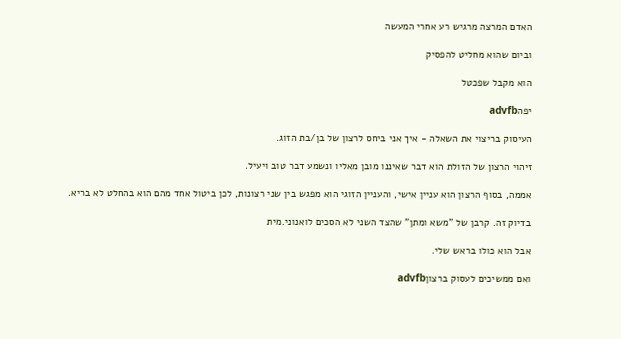האדם המרצה מרגיש רע אחרי המעשה

וביום שהוא מחליט להפסיק

הוא מקבל שפכטל

יפהadvfb

העיסוק בריצוי את השאלה - איך אני ביחס לרצון של בן/בת הזוג.

זיהוי הרצון של הזולת הוא דבר שאיננו מובן מאליו ונשמע דבר טוב ויעיל.

אממה, בסוף הרצון הוא עניין אישי, והעניין הזוגי הוא מפגש בין שני רצונות, לכן ביטול אחד מהם הוא בהחלט לא בריא.

בדיוק זה. קרבן של "משא ומתן" שהצד השני לא הסכים לואנוני.מית

אבל הוא כולו בראש שלי.

ואם ממשיכים לעסוק ברצוןadvfb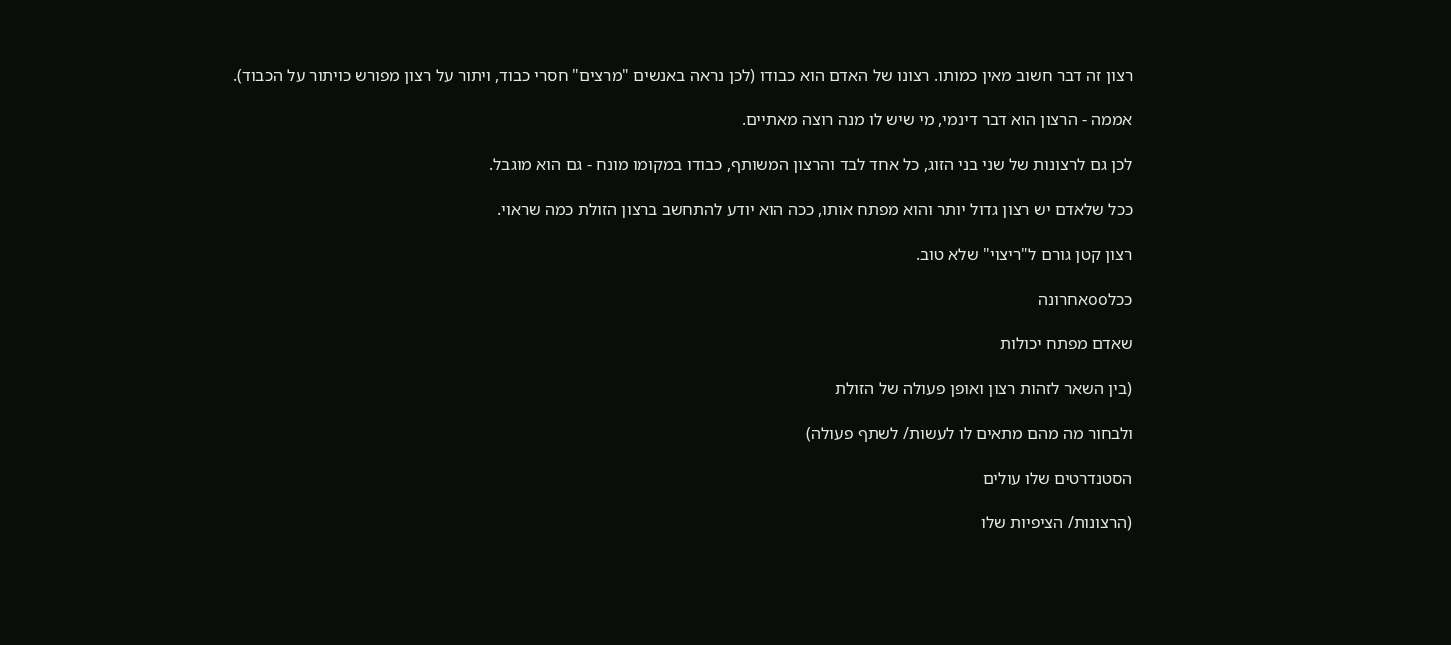רצון זה דבר חשוב מאין כמותו. רצונו של האדם הוא כבודו (לכן נראה באנשים "מרצים" חסרי כבוד, ויתור על רצון מפורש כויתור על הכבוד).

אממה - הרצון הוא דבר דינמי, מי שיש לו מנה רוצה מאתיים.

לכן גם לרצונות של שני בני הזוג, כל אחד לבד והרצון המשותף, כבודו במקומו מונח - גם הוא מוגבל.

ככל שלאדם יש רצון גדול יותר והוא מפתח אותו, ככה הוא יודע להתחשב ברצון הזולת כמה שראוי.

רצון קטן גורם ל"ריצוי" שלא טוב.

ככלooאחרונה

שאדם מפתח יכולות

(בין השאר לזהות רצון ואופן פעולה של הזולת

ולבחור מה מהם מתאים לו לעשות/ לשתף פעולה)

הסטנדרטים שלו עולים

(הרצונות/ הציפיות שלו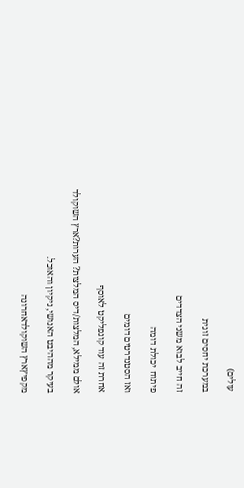עולים)

במערכת יחסים זוגית

זה חייב לבוא משני הצדדים

פיתוח יכולת דומה

ואז הסטנדרטים דומים

אחרת זה עוד קונפליקט לאוסף

אולם ממילא, המלצות/דיס המלצות? הערות?ארץ השוקולד

בעיקר מההיבט האנושי, ניקיון והאוכל.

מקפיץארץ השוקולדאחרונה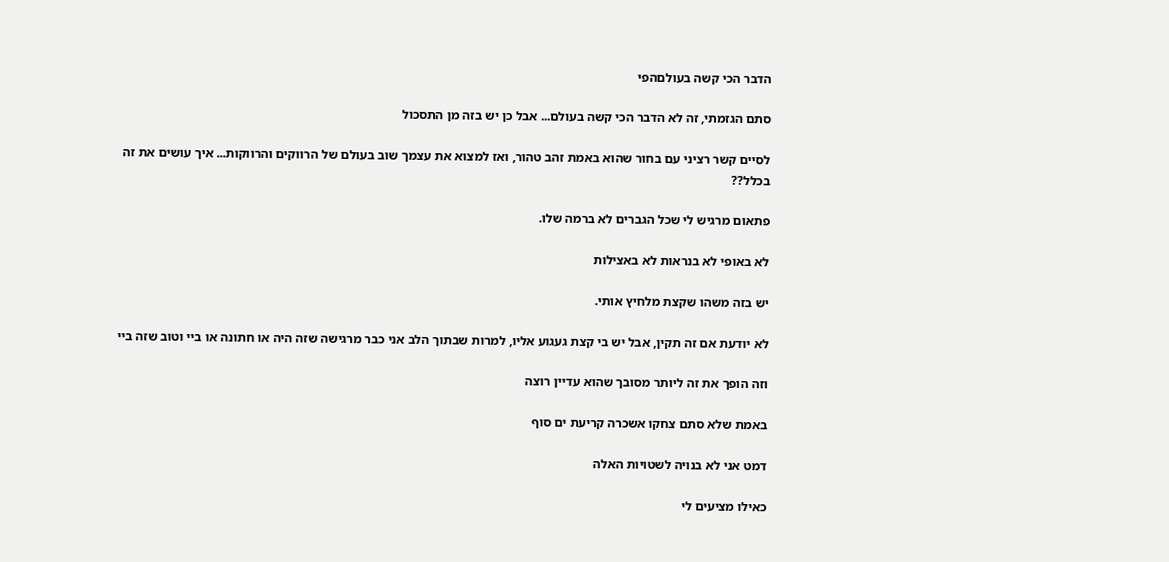הדבר הכי קשה בעולםהפי

סתם הגזמתי, זה לא הדבר הכי קשה בעולם... אבל כן יש בזה מן התסכול

לסיים קשר רציני עם בחור שהוא באמת זהב טהור, ואז למצוא את עצמך שוב בעולם של הרווקים והרווקות... איך עושים את זה בכלל??

פתאום מרגיש לי שכל הגברים לא ברמה שלו.

לא באופי לא בנראות לא באצילות

יש בזה משהו שקצת מלחיץ אותי.

לא יודעת אם זה תקין, אבל יש בי קצת געגוע אליו, למרות שבתוך הלב אני כבר מרגישה שזה היה או חתונה או ביי וטוב שזה ביי

וזה הופך את זה ליותר מסובך שהוא עדיין רוצה

באמת שלא סתם צחקו אשכרה קריעת ים סוף

דמט אני לא בנויה לשטויות האלה

כאילו מציעים לי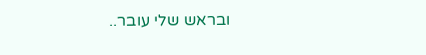ובראש שלי עובר..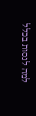למה לנסות בכלל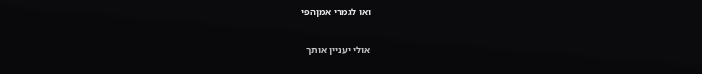ואו לגמרי אמןהפי

אולי יעניין אותך